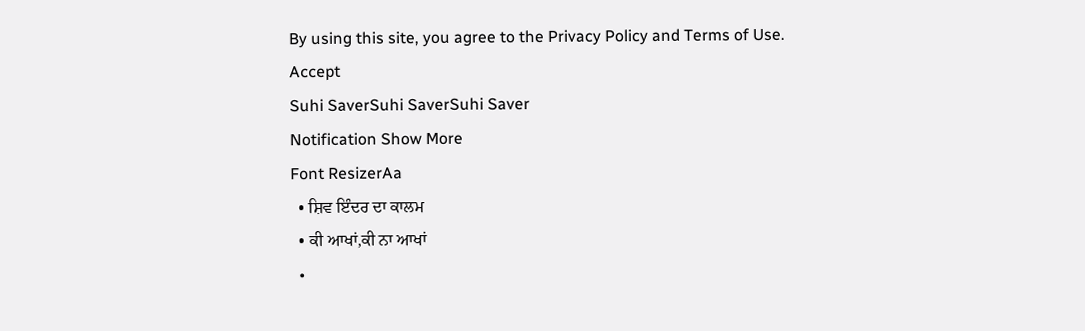By using this site, you agree to the Privacy Policy and Terms of Use.
Accept
Suhi SaverSuhi SaverSuhi Saver
Notification Show More
Font ResizerAa
  • ਸ਼ਿਵ ਇੰਦਰ ਦਾ ਕਾਲਮ
  • ਕੀ ਆਖਾਂ,ਕੀ ਨਾ ਆਖਾਂ
  •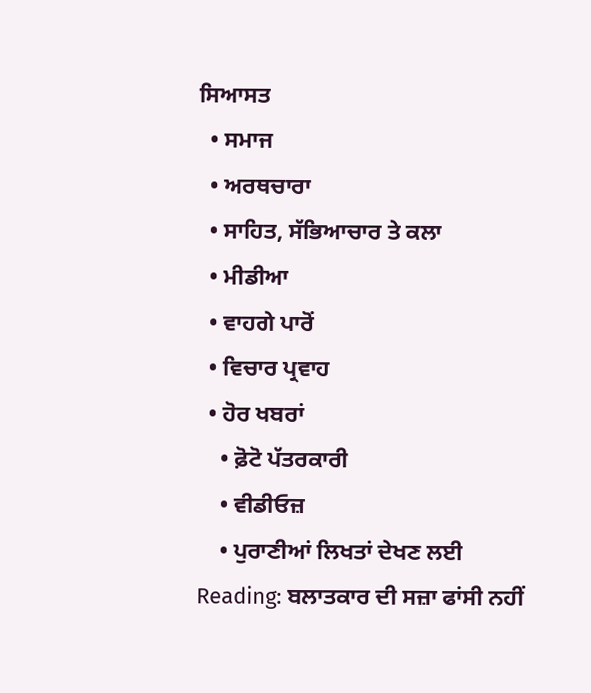ਸਿਆਸਤ
  • ਸਮਾਜ
  • ਅਰਥਚਾਰਾ
  • ਸਾਹਿਤ, ਸੱਭਿਆਚਾਰ ਤੇ ਕਲਾ
  • ਮੀਡੀਆ
  • ਵਾਹਗੇ ਪਾਰੋਂ
  • ਵਿਚਾਰ ਪ੍ਰਵਾਹ
  • ਹੋਰ ਖਬਰਾਂ
    • ਫ਼ੋਟੋ ਪੱਤਰਕਾਰੀ
    • ਵੀਡੀਓਜ਼
    • ਪੁਰਾਣੀਆਂ ਲਿਖਤਾਂ ਦੇਖਣ ਲਈ
Reading: ਬਲਾਤਕਾਰ ਦੀ ਸਜ਼ਾ ਫਾਂਸੀ ਨਹੀਂ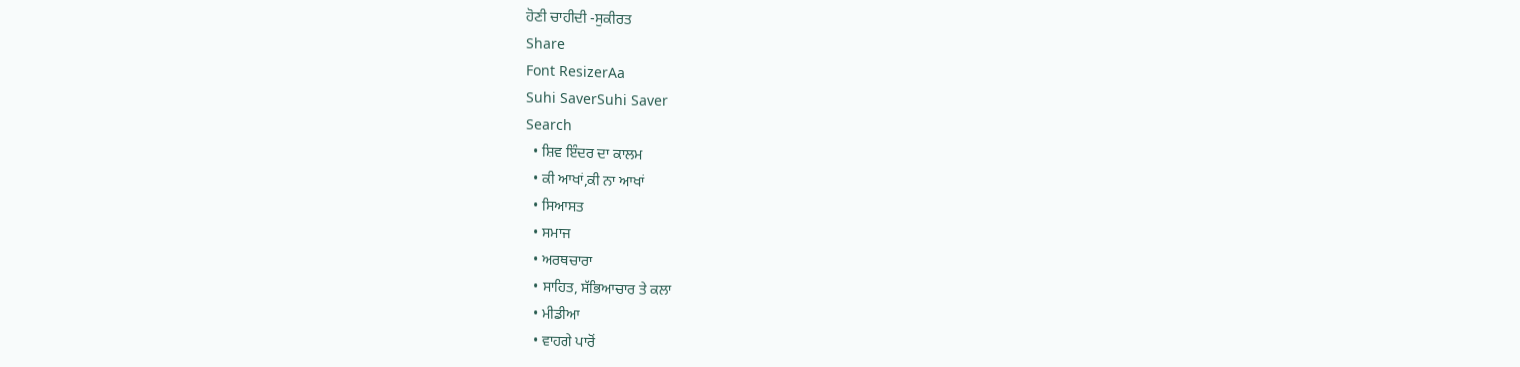ਹੋਣੀ ਚਾਹੀਦੀ -ਸੁਕੀਰਤ
Share
Font ResizerAa
Suhi SaverSuhi Saver
Search
  • ਸ਼ਿਵ ਇੰਦਰ ਦਾ ਕਾਲਮ
  • ਕੀ ਆਖਾਂ,ਕੀ ਨਾ ਆਖਾਂ
  • ਸਿਆਸਤ
  • ਸਮਾਜ
  • ਅਰਥਚਾਰਾ
  • ਸਾਹਿਤ, ਸੱਭਿਆਚਾਰ ਤੇ ਕਲਾ
  • ਮੀਡੀਆ
  • ਵਾਹਗੇ ਪਾਰੋਂ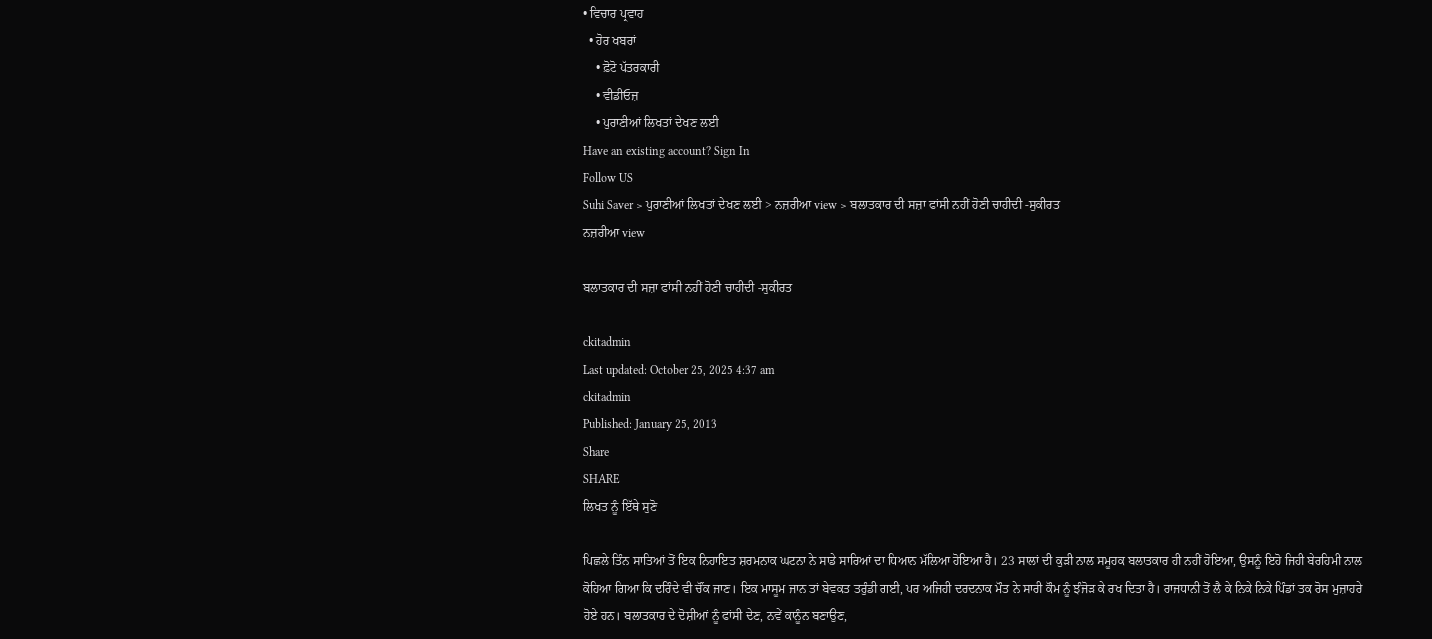• ਵਿਚਾਰ ਪ੍ਰਵਾਹ
  • ਹੋਰ ਖਬਰਾਂ
    • ਫ਼ੋਟੋ ਪੱਤਰਕਾਰੀ
    • ਵੀਡੀਓਜ਼
    • ਪੁਰਾਣੀਆਂ ਲਿਖਤਾਂ ਦੇਖਣ ਲਈ
Have an existing account? Sign In
Follow US
Suhi Saver > ਪੁਰਾਣੀਆਂ ਲਿਖਤਾਂ ਦੇਖਣ ਲਈ > ਨਜ਼ਰੀਆ view > ਬਲਾਤਕਾਰ ਦੀ ਸਜ਼ਾ ਫਾਂਸੀ ਨਹੀਂ ਹੋਣੀ ਚਾਹੀਦੀ -ਸੁਕੀਰਤ
ਨਜ਼ਰੀਆ view

ਬਲਾਤਕਾਰ ਦੀ ਸਜ਼ਾ ਫਾਂਸੀ ਨਹੀਂ ਹੋਣੀ ਚਾਹੀਦੀ -ਸੁਕੀਰਤ

ckitadmin
Last updated: October 25, 2025 4:37 am
ckitadmin
Published: January 25, 2013
Share
SHARE
ਲਿਖਤ ਨੂੰ ਇੱਥੇ ਸੁਣੋ

ਪਿਛਲੇ ਤਿੰਨ ਸਾਤਿਆਂ ਤੋਂ ਇਕ ਨਿਹਾਇਤ ਸ਼ਰਮਨਾਕ ਘਟਨਾ ਨੇ ਸਾਡੇ ਸਾਰਿਆਂ ਦਾ ਧਿਆਨ ਮੱਲਿਆ ਹੋਇਆ ਹੈ। 23 ਸਾਲਾਂ ਦੀ ਕੁੜੀ ਨਾਲ ਸਮੂਹਕ ਬਲਾਤਕਾਰ ਹੀ ਨਹੀਂ ਹੋਇਆ, ਉਸਨੂੰ ਇਹੋ ਜਿਹੀ ਬੇਰਹਿਮੀ ਨਾਲ  ਕੋਹਿਆ ਗਿਆ ਕਿ ਦਰਿੰਦੇ ਵੀ ਚੌਂਕ ਜਾਣ। ਇਕ ਮਾਸੂਮ ਜਾਨ ਤਾਂ ਬੇਵਕਤ ਤਰੁੰਡੀ ਗਈ, ਪਰ ਅਜਿਹੀ ਦਰਦਨਾਕ ਮੌਤ ਨੇ ਸਾਰੀ ਕੌਮ ਨੂੰ ਝੰਜੋੜ ਕੇ ਰਖ ਦਿਤਾ ਹੈ। ਰਾਜਧਾਨੀ ਤੋਂ ਲੈ ਕੇ ਨਿਕੇ ਨਿਕੇ ਪਿੰਡਾਂ ਤਕ ਰੋਸ ਮੁਜ਼ਾਹਰੇ ਹੋਏ ਹਨ। ਬਲਾਤਕਾਰ ਦੇ ਦੋਸ਼ੀਆਂ ਨੂੰ ਫਾਂਸੀ ਦੇਣ, ਨਵੇਂ ਕਾਨੂੰਨ ਬਣਾਉਣ,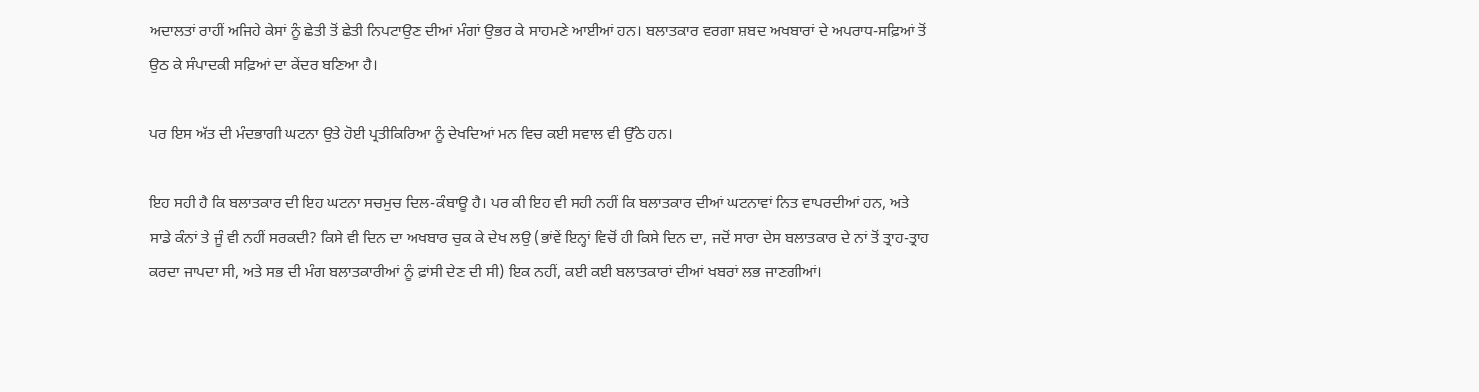ਅਦਾਲਤਾਂ ਰਾਹੀਂ ਅਜਿਹੇ ਕੇਸਾਂ ਨੂੰ ਛੇਤੀ ਤੋਂ ਛੇਤੀ ਨਿਪਟਾਉਣ ਦੀਆਂ ਮੰਗਾਂ ਉਭਰ ਕੇ ਸਾਹਮਣੇ ਆਈਆਂ ਹਨ। ਬਲਾਤਕਾਰ ਵਰਗਾ ਸ਼ਬਦ ਅਖਬਾਰਾਂ ਦੇ ਅਪਰਾਧ-ਸਫ਼ਿਆਂ ਤੋਂ ਉਠ ਕੇ ਸੰਪਾਦਕੀ ਸਫ਼ਿਆਂ ਦਾ ਕੇਂਦਰ ਬਣਿਆ ਹੈ।

ਪਰ ਇਸ ਅੱਤ ਦੀ ਮੰਦਭਾਗੀ ਘਟਨਾ ਉਤੇ ਹੋਈ ਪ੍ਰਤੀਕਿਰਿਆ ਨੂੰ ਦੇਖਦਿਆਂ ਮਨ ਵਿਚ ਕਈ ਸਵਾਲ ਵੀ ਉੱਠੇ ਹਨ।

ਇਹ ਸਹੀ ਹੈ ਕਿ ਬਲਾਤਕਾਰ ਦੀ ਇਹ ਘਟਨਾ ਸਚਮੁਚ ਦਿਲ-ਕੰਬਾਊ ਹੈ। ਪਰ ਕੀ ਇਹ ਵੀ ਸਹੀ ਨਹੀਂ ਕਿ ਬਲਾਤਕਾਰ ਦੀਆਂ ਘਟਨਾਵਾਂ ਨਿਤ ਵਾਪਰਦੀਆਂ ਹਨ, ਅਤੇ ਸਾਡੇ ਕੰਨਾਂ ਤੇ ਜੂੰ ਵੀ ਨਹੀਂ ਸਰਕਦੀ? ਕਿਸੇ ਵੀ ਦਿਨ ਦਾ ਅਖਬਾਰ ਚੁਕ ਕੇ ਦੇਖ ਲਉ (ਭਾਂਵੇਂ ਇਨ੍ਹਾਂ ਵਿਚੋਂ ਹੀ ਕਿਸੇ ਦਿਨ ਦਾ, ਜਦੋਂ ਸਾਰਾ ਦੇਸ ਬਲਾਤਕਾਰ ਦੇ ਨਾਂ ਤੋਂ ਤ੍ਰਾਹ-ਤ੍ਰਾਹ ਕਰਦਾ ਜਾਪਦਾ ਸੀ, ਅਤੇ ਸਭ ਦੀ ਮੰਗ ਬਲਾਤਕਾਰੀਆਂ ਨੂੰ ਫ਼ਾਂਸੀ ਦੇਣ ਦੀ ਸੀ) ਇਕ ਨਹੀਂ, ਕਈ ਕਈ ਬਲਾਤਕਾਰਾਂ ਦੀਆਂ ਖਬਰਾਂ ਲਭ ਜਾਣਗੀਆਂ।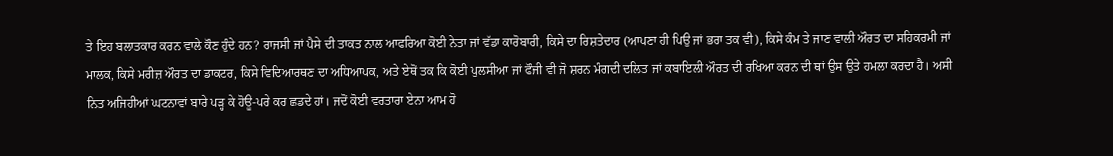ਤੇ ਇਹ ਬਲਾਤਕਾਰ ਕਰਨ ਵਾਲੇ ਕੌਣ ਹੁੰਦੇ ਹਨ? ਰਾਜਸੀ ਜਾਂ ਪੈਸੇ ਦੀ ਤਾਕਤ ਨਾਲ ਆਫਰਿਆ ਕੋਈ ਨੇਤਾ ਜਾਂ ਵੱਡਾ ਕਾਰੋਬਾਰੀ, ਕਿਸੇ ਦਾ ਰਿਸ਼ਤੇਦਾਰ (ਆਪਣਾ ਹੀ ਪਿਉ ਜਾਂ ਭਰਾ ਤਕ ਵੀ), ਕਿਸੇ ਕੰਮ ਤੇ ਜਾਣ ਵਾਲੀ ਔਰਤ ਦਾ ਸਹਿਕਰਮੀ ਜਾਂ ਮਾਲਕ, ਕਿਸੇ ਮਰੀਜ਼ ਔਰਤ ਦਾ ਡਾਕਟਰ, ਕਿਸੇ ਵਿਦਿਆਰਥਣ ਦਾ ਅਧਿਆਪਕ, ਅਤੇ ਏਥੋਂ ਤਕ ਕਿ ਕੋਈ ਪੁਲਸੀਆ ਜਾਂ ਫੌਜੀ ਵੀ ਜੋ ਸ਼ਰਨ ਮੰਗਦੀ ਦਲਿਤ ਜਾਂ ਕਬਾਇਲੀ ਔਰਤ ਦੀ ਰਖਿਆ ਕਰਨ ਦੀ ਥਾਂ ਉਸ ਉਤੇ ਹਮਲਾ ਕਰਦਾ ਹੈ। ਅਸੀ ਨਿਤ ਅਜਿਹੀਆਂ ਘਟਨਾਵਾਂ ਬਾਰੇ ਪੜ੍ਹ ਕੇ ਹੋਊ-ਪਰੇ ਕਰ ਛਡਦੇ ਹਾਂ। ਜਦੋਂ ਕੋਈ ਵਰਤਾਰਾ ਏਨਾ ਆਮ ਹੋ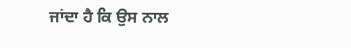ਜਾਂਦਾ ਹੈ ਕਿ ਉਸ ਨਾਲ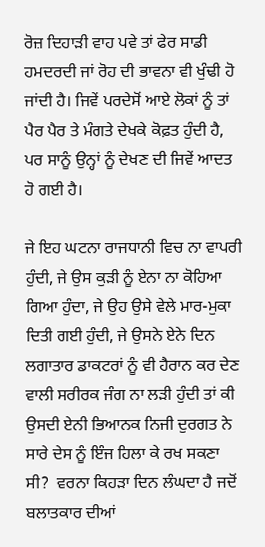ਰੋਜ਼ ਦਿਹਾੜੀ ਵਾਹ ਪਵੇ ਤਾਂ ਫੇਰ ਸਾਡੀ ਹਮਦਰਦੀ ਜਾਂ ਰੋਹ ਦੀ ਭਾਵਨਾ ਵੀ ਖੁੰਢੀ ਹੋ ਜਾਂਦੀ ਹੈ। ਜਿਵੇਂ ਪਰਦੇਸੋਂ ਆਏ ਲੋਕਾਂ ਨੂੰ ਤਾਂ ਪੈਰ ਪੈਰ ਤੇ ਮੰਗਤੇ ਦੇਖਕੇ ਕੋਫ਼ਤ ਹੁੰਦੀ ਹੈ, ਪਰ ਸਾਨੂੰ ਉਨ੍ਹਾਂ ਨੂੰ ਦੇਖਣ ਦੀ ਜਿਵੇਂ ਆਦਤ ਹੋ ਗਈ ਹੈ।

ਜੇ ਇਹ ਘਟਨਾ ਰਾਜਧਾਨੀ ਵਿਚ ਨਾ ਵਾਪਰੀ ਹੁੰਦੀ, ਜੇ ਉਸ ਕੁੜੀ ਨੂੰ ਏਨਾ ਨਾ ਕੋਹਿਆ ਗਿਆ ਹੁੰਦਾ, ਜੇ ਉਹ ਉਸੇ ਵੇਲੇ ਮਾਰ-ਮੁਕਾ ਦਿਤੀ ਗਈ ਹੁੰਦੀ, ਜੇ ਉਸਨੇ ਏਨੇ ਦਿਨ ਲਗਾਤਾਰ ਡਾਕਟਰਾਂ ਨੂੰ ਵੀ ਹੈਰਾਨ ਕਰ ਦੇਣ ਵਾਲੀ ਸਰੀਰਕ ਜੰਗ ਨਾ ਲੜੀ ਹੁੰਦੀ ਤਾਂ ਕੀ ਉਸਦੀ ਏਨੀ ਭਿਆਨਕ ਨਿਜੀ ਦੁਰਗਤ ਨੇ ਸਾਰੇ ਦੇਸ ਨੂੰ ਇੰਜ ਹਿਲਾ ਕੇ ਰਖ ਸਕਣਾ ਸੀ?  ਵਰਨਾ ਕਿਹੜਾ ਦਿਨ ਲੰਘਦਾ ਹੈ ਜਦੋਂ ਬਲਾਤਕਾਰ ਦੀਆਂ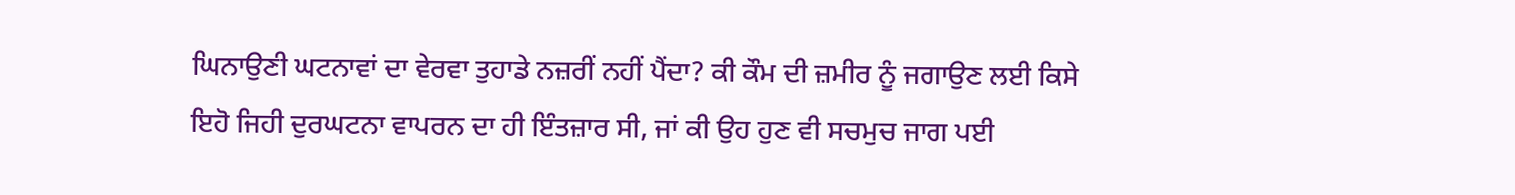ਘਿਨਾਉਣੀ ਘਟਨਾਵਾਂ ਦਾ ਵੇਰਵਾ ਤੁਹਾਡੇ ਨਜ਼ਰੀਂ ਨਹੀਂ ਪੈਂਦਾ? ਕੀ ਕੌਮ ਦੀ ਜ਼ਮੀਰ ਨੂੰ ਜਗਾਉਣ ਲਈ ਕਿਸੇ ਇਹੋ ਜਿਹੀ ਦੁਰਘਟਨਾ ਵਾਪਰਨ ਦਾ ਹੀ ਇੰਤਜ਼ਾਰ ਸੀ, ਜਾਂ ਕੀ ਉਹ ਹੁਣ ਵੀ ਸਚਮੁਚ ਜਾਗ ਪਈ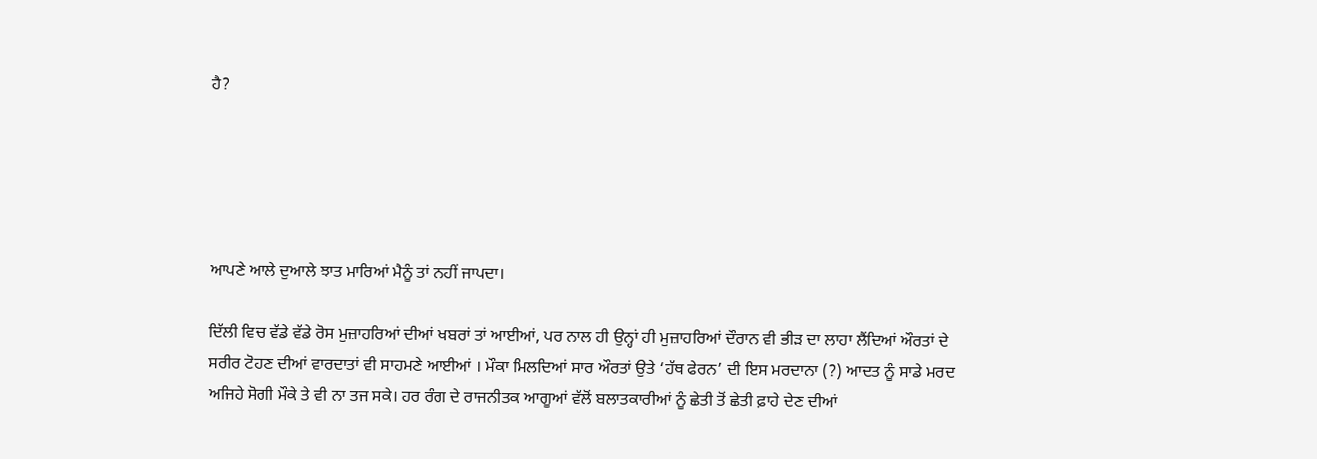ਹੈ?





ਆਪਣੇ ਆਲੇ ਦੁਆਲੇ ਝਾਤ ਮਾਰਿਆਂ ਮੈਨੂੰ ਤਾਂ ਨਹੀਂ ਜਾਪਦਾ।

ਦਿੱਲੀ ਵਿਚ ਵੱਡੇ ਵੱਡੇ ਰੋਸ ਮੁਜ਼ਾਹਰਿਆਂ ਦੀਆਂ ਖਬਰਾਂ ਤਾਂ ਆਈਆਂ, ਪਰ ਨਾਲ ਹੀ ਉਨ੍ਹਾਂ ਹੀ ਮੁਜ਼ਾਹਰਿਆਂ ਦੌਰਾਨ ਵੀ ਭੀੜ ਦਾ ਲਾਹਾ ਲੈਂਦਿਆਂ ਔਰਤਾਂ ਦੇ ਸਰੀਰ ਟੋਹਣ ਦੀਆਂ ਵਾਰਦਾਤਾਂ ਵੀ ਸਾਹਮਣੇ ਆਈਆਂ । ਮੌਕਾ ਮਿਲਦਿਆਂ ਸਾਰ ਔਰਤਾਂ ਉਤੇ ‘ਹੱਥ ਫੇਰਨ’ ਦੀ ਇਸ ਮਰਦਾਨਾ (?) ਆਦਤ ਨੂੰ ਸਾਡੇ ਮਰਦ ਅਜਿਹੇ ਸੋਗੀ ਮੌਕੇ ਤੇ ਵੀ ਨਾ ਤਜ ਸਕੇ। ਹਰ ਰੰਗ ਦੇ ਰਾਜਨੀਤਕ ਆਗੂਆਂ ਵੱਲੋਂ ਬਲਾਤਕਾਰੀਆਂ ਨੂੰ ਛੇਤੀ ਤੋਂ ਛੇਤੀ ਫ਼ਾਹੇ ਦੇਣ ਦੀਆਂ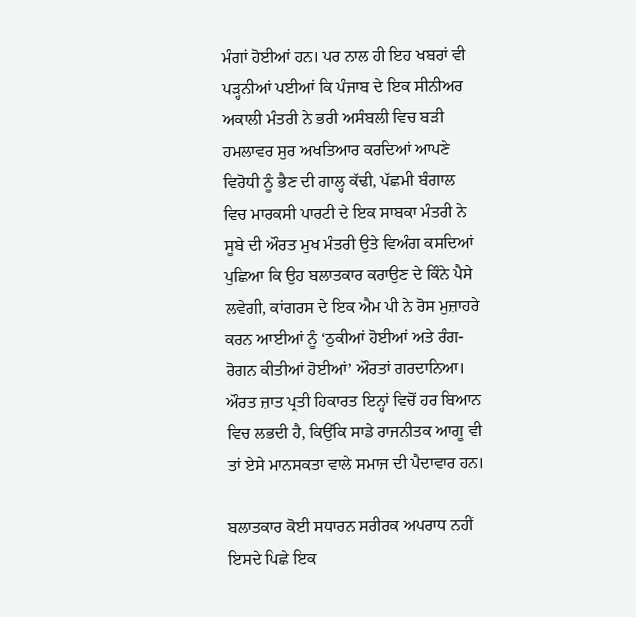ਮੰਗਾਂ ਹੋਈਆਂ ਹਨ। ਪਰ ਨਾਲ ਹੀ ਇਹ ਖਬਰਾਂ ਵੀ ਪੜ੍ਹਨੀਆਂ ਪਈਆਂ ਕਿ ਪੰਜਾਬ ਦੇ ਇਕ ਸੀਨੀਅਰ ਅਕਾਲੀ ਮੰਤਰੀ ਨੇ ਭਰੀ ਅਸੰਬਲੀ ਵਿਚ ਬੜੀ ਹਮਲਾਵਰ ਸੁਰ ਅਖਤਿਆਰ ਕਰਦਿਆਂ ਆਪਣੇ ਵਿਰੋਧੀ ਨੂੰ ਭੈਣ ਦੀ ਗਾਲ੍ਹ ਕੱਢੀ, ਪੱਛਮੀ ਬੰਗਾਲ ਵਿਚ ਮਾਰਕਸੀ ਪਾਰਟੀ ਦੇ ਇਕ ਸਾਬਕਾ ਮੰਤਰੀ ਨੇ ਸੂਬੇ ਦੀ ਔਰਤ ਮੁਖ ਮੰਤਰੀ ਉਤੇ ਵਿਅੰਗ ਕਸਦਿਆਂ ਪੁਛਿਆ ਕਿ ਉਹ ਬਲਾਤਕਾਰ ਕਰਾਉਣ ਦੇ ਕਿੰਨੇ ਪੈਸੇ ਲਵੇਗੀ, ਕਾਂਗਰਸ ਦੇ ਇਕ ਐਮ ਪੀ ਨੇ ਰੋਸ ਮੁਜ਼ਾਹਰੇ ਕਰਨ ਆਈਆਂ ਨੂੰ ‘ਠੁਕੀਆਂ ਹੋਈਆਂ ਅਤੇ ਰੰਗ-ਰੋਗਨ ਕੀਤੀਆਂ ਹੋਈਆਂ’ ਔਰਤਾਂ ਗਰਦਾਨਿਆ। ਔਰਤ ਜ਼ਾਤ ਪ੍ਰਤੀ ਹਿਕਾਰਤ ਇਨ੍ਹਾਂ ਵਿਚੋਂ ਹਰ ਬਿਆਨ ਵਿਚ ਲਭਦੀ ਹੈ, ਕਿਉਂਕਿ ਸਾਡੇ ਰਾਜਨੀਤਕ ਆਗੂ ਵੀ ਤਾਂ ਏਸੇ ਮਾਨਸਕਤਾ ਵਾਲੇ ਸਮਾਜ ਦੀ ਪੈਦਾਵਾਰ ਹਨ।

ਬਲਾਤਕਾਰ ਕੋਈ ਸਧਾਰਨ ਸਰੀਰਕ ਅਪਰਾਧ ਨਹੀਂ ਇਸਦੇ ਪਿਛੇ ਇਕ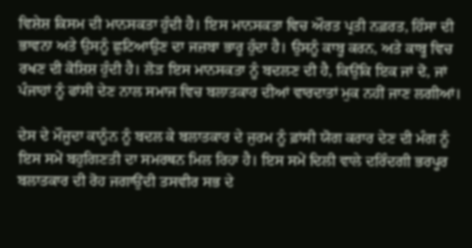ਵਿਸ਼ੇਸ਼ ਕਿਸਮ ਦੀ ਮਾਨਸਕਤਾ ਹੁੰਦੀ ਹੈ। ਇਸ ਮਾਨਸਕਤਾ ਵਿਚ ਔਰਤ ਪ੍ਰਤੀ ਨਫ਼ਰਤ, ਹਿੰਸਾ ਦੀ ਭਾਵਨਾ ਅਤੇ ਉਸਨੂੰ ਛੁਟਿਆਉਣ ਦਾ ਜਜ਼ਬਾ ਭਾਰੂ ਹੁੰਦਾ ਹੈ। ਉਸਨੂੰ ਕਾਬੂ ਕਰਨ, ਅਤੇ ਕਾਬੂ ਵਿਚ ਰਖਣ ਦੀ ਕੋਸ਼ਿਸ਼ ਹੁੰਦੀ ਹੈ। ਲੋੜ ਇਸ ਮਾਨਸਕਤਾ ਨੂੰ ਬਦਲਣ ਦੀ ਹੈ, ਕਿਉਂਕਿ ਇਕ ਜਾਂ ਦੋ, ਜਾਂ ਪੰਜਾਹਾਂ ਨੂੰ ਫਾਂਸੀ ਦੇਣ ਨਾਲ ਸਮਾਜ ਵਿਚ ਬਲਾਤਕਾਰ ਦੀਆਂ ਵਾਰਦਾਤਾਂ ਮੁਕ ਨਹੀਂ ਜਾਣ ਲਗੀਆਂ।

ਦੇਸ ਦੇ ਮੌਜੂਦਾ ਕਾਨੂੰਨ ਨੂੰ ਬਦਲ ਕੇ ਬਲਾਤਕਾਰ ਦੇ ਜੁਰਮ ਨੂੰ ਫ਼ਾਂਸੀ ਯੋਗ ਕਰਾਰ ਦੇਣ ਦੀ ਮੰਗ ਨੂੰ ਇਸ ਸਮੇਂ ਬਹੁਗਿਣਤੀ ਦਾ ਸਮਰਥਨ ਮਿਲ ਰਿਹਾ ਹੈ। ਇਸ ਸਮੇਂ ਦਿਲੀ ਵਾਲੇ ਦਰਿੰਦਗੀ ਭਰਪੂਰ ਬਲਾਤਕਾਰ ਦੀ ਰੋਹ ਜਗਾਉਂਦੀ ਤਸਵੀਰ ਸਭ ਦੇ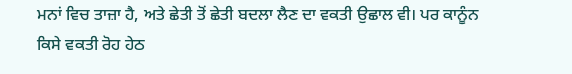ਮਨਾਂ ਵਿਚ ਤਾਜ਼ਾ ਹੈ, ਅਤੇ ਛੇਤੀ ਤੋਂ ਛੇਤੀ ਬਦਲਾ ਲੈਣ ਦਾ ਵਕਤੀ ਉਛਾਲ ਵੀ। ਪਰ ਕਾਨੂੰਨ ਕਿਸੇ ਵਕਤੀ ਰੋਹ ਹੇਠ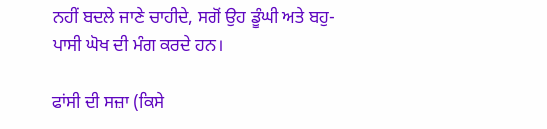ਨਹੀਂ ਬਦਲੇ ਜਾਣੇ ਚਾਹੀਦੇ, ਸਗੋਂ ਉਹ ਡੂੰਘੀ ਅਤੇ ਬਹੁ-ਪਾਸੀ ਘੋਖ ਦੀ ਮੰਗ ਕਰਦੇ ਹਨ।

ਫਾਂਸੀ ਦੀ ਸਜ਼ਾ (ਕਿਸੇ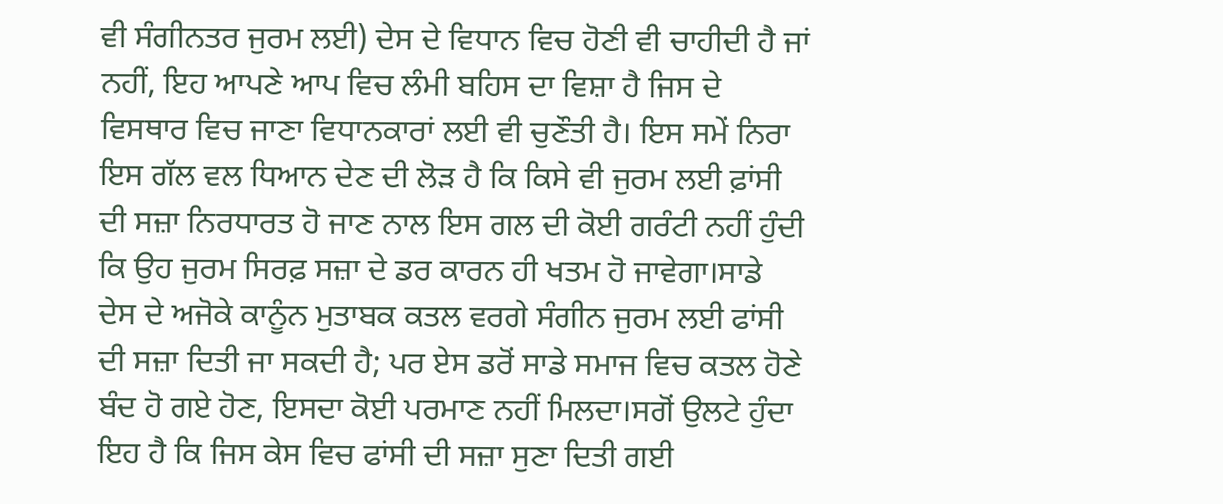ਵੀ ਸੰਗੀਨਤਰ ਜੁਰਮ ਲਈ) ਦੇਸ ਦੇ ਵਿਧਾਨ ਵਿਚ ਹੋਣੀ ਵੀ ਚਾਹੀਦੀ ਹੈ ਜਾਂ ਨਹੀਂ, ਇਹ ਆਪਣੇ ਆਪ ਵਿਚ ਲੰਮੀ ਬਹਿਸ ਦਾ ਵਿਸ਼ਾ ਹੈ ਜਿਸ ਦੇ ਵਿਸਥਾਰ ਵਿਚ ਜਾਣਾ ਵਿਧਾਨਕਾਰਾਂ ਲਈ ਵੀ ਚੁਣੌਤੀ ਹੈ। ਇਸ ਸਮੇਂ ਨਿਰਾ ਇਸ ਗੱਲ ਵਲ ਧਿਆਨ ਦੇਣ ਦੀ ਲੋੜ ਹੈ ਕਿ ਕਿਸੇ ਵੀ ਜੁਰਮ ਲਈ ਫ਼ਾਂਸੀ ਦੀ ਸਜ਼ਾ ਨਿਰਧਾਰਤ ਹੋ ਜਾਣ ਨਾਲ ਇਸ ਗਲ ਦੀ ਕੋਈ ਗਰੰਟੀ ਨਹੀਂ ਹੁੰਦੀ ਕਿ ਉਹ ਜੁਰਮ ਸਿਰਫ਼ ਸਜ਼ਾ ਦੇ ਡਰ ਕਾਰਨ ਹੀ ਖਤਮ ਹੋ ਜਾਵੇਗਾ।ਸਾਡੇ ਦੇਸ ਦੇ ਅਜੋਕੇ ਕਾਨੂੰਨ ਮੁਤਾਬਕ ਕਤਲ ਵਰਗੇ ਸੰਗੀਨ ਜੁਰਮ ਲਈ ਫਾਂਸੀ ਦੀ ਸਜ਼ਾ ਦਿਤੀ ਜਾ ਸਕਦੀ ਹੈ; ਪਰ ਏਸ ਡਰੋਂ ਸਾਡੇ ਸਮਾਜ ਵਿਚ ਕਤਲ ਹੋਣੇ ਬੰਦ ਹੋ ਗਏ ਹੋਣ, ਇਸਦਾ ਕੋਈ ਪਰਮਾਣ ਨਹੀਂ ਮਿਲਦਾ।ਸਗੋਂ ਉਲਟੇ ਹੁੰਦਾ ਇਹ ਹੈ ਕਿ ਜਿਸ ਕੇਸ ਵਿਚ ਫਾਂਸੀ ਦੀ ਸਜ਼ਾ ਸੁਣਾ ਦਿਤੀ ਗਈ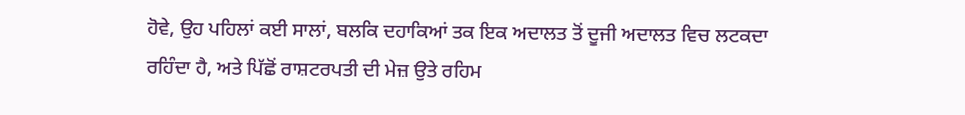ਹੋਵੇ, ਉਹ ਪਹਿਲਾਂ ਕਈ ਸਾਲਾਂ, ਬਲਕਿ ਦਹਾਕਿਆਂ ਤਕ ਇਕ ਅਦਾਲਤ ਤੋਂ ਦੂਜੀ ਅਦਾਲਤ ਵਿਚ ਲਟਕਦਾ ਰਹਿੰਦਾ ਹੈ, ਅਤੇ ਪਿੱਛੋਂ ਰਾਸ਼ਟਰਪਤੀ ਦੀ ਮੇਜ਼ ਉਤੇ ਰਹਿਮ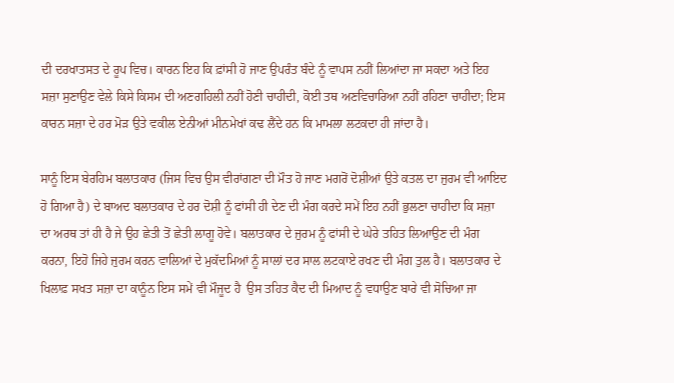ਦੀ ਦਰਖਾਤਸਤ ਦੇ ਰੂਪ ਵਿਚ। ਕਾਰਨ ਇਹ ਕਿ ਫ਼ਾਂਸੀ ਹੋ ਜਾਣ ਉਪਰੰਤ ਬੰਦੇ ਨੂੰ ਵਾਪਸ ਨਹੀਂ ਲਿਆਂਦਾ ਜਾ ਸਕਦਾ ਅਤੇ ਇਹ ਸਜ਼ਾ ਸੁਣਾਉਣ ਵੇਲੇ ਕਿਸੇ ਕਿਸਮ ਦੀ ਅਣਗਹਿਲੀ ਨਹੀਂ ਹੋਣੀ ਚਾਹੀਦੀ, ਕੋਈ ਤਥ ਅਣਵਿਚਾਰਿਆ ਨਹੀਂ ਰਹਿਣਾ ਚਾਹੀਦਾ; ਇਸ ਕਾਰਨ ਸਜ਼ਾ ਦੇ ਹਰ ਮੋੜ ਉਤੇ ਵਕੀਲ ਏਨੀਆਂ ਮੀਨਮੇਖਾਂ ਕਢ ਲੈਂਦੇ ਹਨ ਕਿ ਮਾਮਲਾ ਲਟਕਦਾ ਹੀ ਜਾਂਦਾ ਹੈ।

ਸਾਨੂੰ ਇਸ ਬੇਰਹਿਮ ਬਲਾਤਕਾਰ (ਜਿਸ ਵਿਚ ਉਸ ਵੀਰਾਂਗਣਾ ਦੀ ਮੌਤ ਹੋ ਜਾਣ ਮਗਰੋਂ ਦੋਸ਼ੀਆਂ ਉਤੇ ਕਤਲ ਦਾ ਜੁਰਮ ਵੀ ਆਇਦ ਹੋ ਗਿਆ ਹੈ) ਦੇ ਬਾਅਦ ਬਲਾਤਕਾਰ ਦੇ ਹਰ ਦੋਸ਼ੀ ਨੂੰ ਫਾਂਸੀ ਹੀ ਦੇਣ ਦੀ ਮੰਗ ਕਰਦੇ ਸਮੇਂ ਇਹ ਨਹੀਂ ਭੁਲਣਾ ਚਾਹੀਦਾ ਕਿ ਸਜ਼ਾ ਦਾ ਅਰਥ ਤਾਂ ਹੀ ਹੈ ਜੇ ਉਹ ਛੇਤੀ ਤੋਂ ਛੇਤੀ ਲਾਗੂ ਹੋਵੇ। ਬਲਾਤਕਾਰ ਦੇ ਜੁਰਮ ਨੂੰ ਫਾਂਸੀ ਦੇ ਘੇਰੇ ਤਹਿਤ ਲਿਆਉਣ ਦੀ ਮੰਗ ਕਰਨਾ, ਇਹੋ ਜਿਹੇ ਜੁਰਮ ਕਰਨ ਵਾਲਿਆਂ ਦੇ ਮੁਕੱਦਮਿਆਂ ਨੂੰ ਸਾਲਾਂ ਦਰ ਸਾਲ ਲਟਕਾਏ ਰਖਣ ਦੀ ਮੰਗ ਤੁਲ ਹੈ। ਬਲਾਤਕਾਰ ਦੇ ਖਿਲਾਫ਼ ਸਖਤ ਸਜ਼ਾ ਦਾ ਕਾਨੂੰਨ ਇਸ ਸਮੇਂ ਵੀ ਮੌਜੂਦ ਹੈ  ਉਸ ਤਹਿਤ ਕੈਦ ਦੀ ਮਿਆਦ ਨੂੰ ਵਧਾਉਣ ਬਾਰੇ ਵੀ ਸੋਚਿਆ ਜਾ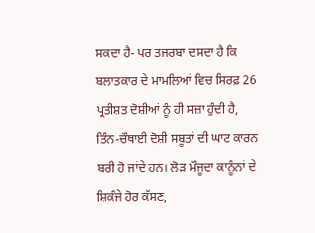ਸਕਦਾ ਹੈ- ਪਰ ਤਜਰਬਾ ਦਸਦਾ ਹੈ ਕਿ ਬਲਾਤਕਾਰ ਦੇ ਮਾਮਲਿਆਂ ਵਿਚ ਸਿਰਫ਼ 26 ਪ੍ਰਤੀਸ਼ਤ ਦੋਸ਼ੀਆਂ ਨੂੰ ਹੀ ਸਜ਼ਾ ਹੁੰਦੀ ਹੈ, ਤਿੰਨ-ਚੌਥਾਈ ਦੋਸ਼ੀ ਸਬੂਤਾਂ ਦੀ ਘਾਟ ਕਾਰਨ ਬਰੀ ਹੋ ਜਾਂਦੇ ਹਨ। ਲੋੜ ਮੌਜੂਦਾ ਕਾਨੂੰਨਾਂ ਦੇ ਸ਼ਿਕੰਜੇ ਹੋਰ ਕੱਸਣ,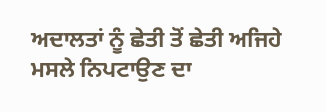ਅਦਾਲਤਾਂ ਨੂੰ ਛੇਤੀ ਤੋਂ ਛੇਤੀ ਅਜਿਹੇ ਮਸਲੇ ਨਿਪਟਾਉਣ ਦਾ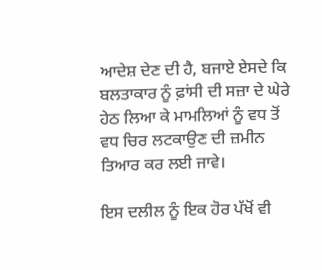ਆਦੇਸ਼ ਦੇਣ ਦੀ ਹੈ, ਬਜਾਏ ਏਸਦੇ ਕਿ ਬਲਤਾਕਾਰ ਨੂੰ ਫ਼ਾਂਸੀ ਦੀ ਸਜ਼ਾ ਦੇ ਘੇਰੇ ਹੇਠ ਲਿਆ ਕੇ ਮਾਮਲਿਆਂ ਨੂੰ ਵਧ ਤੋਂ ਵਧ ਚਿਰ ਲਟਕਾਉਣ ਦੀ ਜ਼ਮੀਨ ਤਿਆਰ ਕਰ ਲਈ ਜਾਵੇ।

ਇਸ ਦਲੀਲ ਨੂੰ ਇਕ ਹੋਰ ਪੱਖੋਂ ਵੀ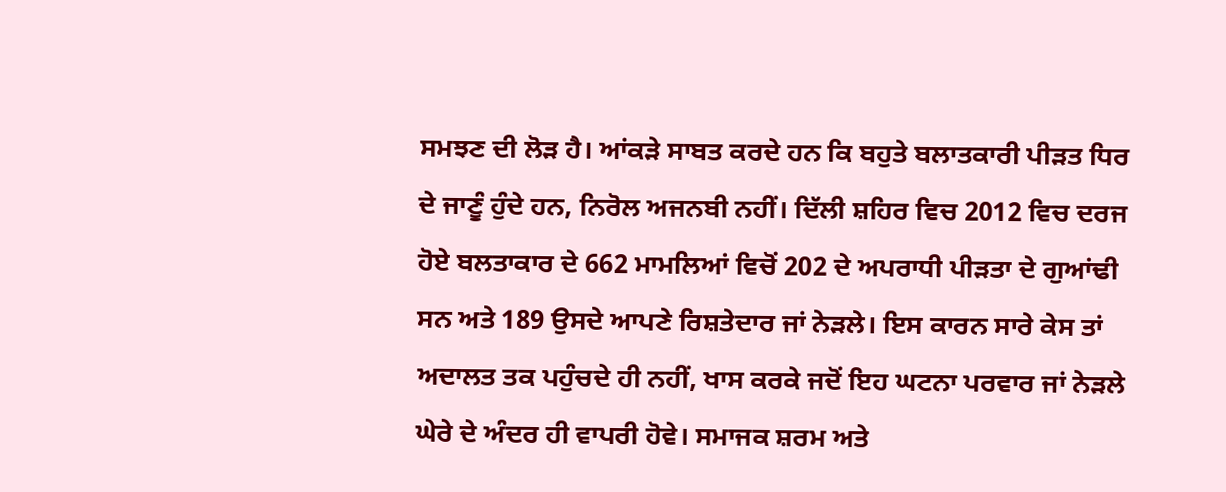ਸਮਝਣ ਦੀ ਲੋੜ ਹੈ। ਆਂਕੜੇ ਸਾਬਤ ਕਰਦੇ ਹਨ ਕਿ ਬਹੁਤੇ ਬਲਾਤਕਾਰੀ ਪੀੜਤ ਧਿਰ ਦੇ ਜਾਣੂੰ ਹੁੰਦੇ ਹਨ, ਨਿਰੋਲ ਅਜਨਬੀ ਨਹੀਂ। ਦਿੱਲੀ ਸ਼ਹਿਰ ਵਿਚ 2012 ਵਿਚ ਦਰਜ ਹੋਏ ਬਲਤਾਕਾਰ ਦੇ 662 ਮਾਮਲਿਆਂ ਵਿਚੋਂ 202 ਦੇ ਅਪਰਾਧੀ ਪੀੜਤਾ ਦੇ ਗੁਆਂਢੀ ਸਨ ਅਤੇ 189 ਉਸਦੇ ਆਪਣੇ ਰਿਸ਼ਤੇਦਾਰ ਜਾਂ ਨੇੜਲੇ। ਇਸ ਕਾਰਨ ਸਾਰੇ ਕੇਸ ਤਾਂ ਅਦਾਲਤ ਤਕ ਪਹੁੰਚਦੇ ਹੀ ਨਹੀਂ, ਖਾਸ ਕਰਕੇ ਜਦੋਂ ਇਹ ਘਟਨਾ ਪਰਵਾਰ ਜਾਂ ਨੇੜਲੇ ਘੇਰੇ ਦੇ ਅੰਦਰ ਹੀ ਵਾਪਰੀ ਹੋਵੇ। ਸਮਾਜਕ ਸ਼ਰਮ ਅਤੇ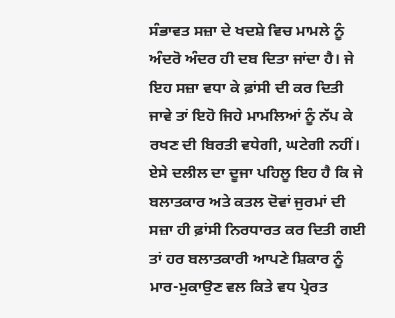ਸੰਭਾਵਤ ਸਜ਼ਾ ਦੇ ਖਦਸ਼ੇ ਵਿਚ ਮਾਮਲੇ ਨੂੰ ਅੰਦਰੋ ਅੰਦਰ ਹੀ ਦਬ ਦਿਤਾ ਜਾਂਦਾ ਹੈ। ਜੇ ਇਹ ਸਜ਼ਾ ਵਧਾ ਕੇ ਫ਼ਾਂਸੀ ਦੀ ਕਰ ਦਿਤੀ ਜਾਵੇ ਤਾਂ ਇਹੋ ਜਿਹੇ ਮਾਮਲਿਆਂ ਨੂੰ ਨੱਪ ਕੇ ਰਖਣ ਦੀ ਬਿਰਤੀ ਵਧੇਗੀ, ਘਟੇਗੀ ਨਹੀਂ।  ਏਸੇ ਦਲੀਲ ਦਾ ਦੂਜਾ ਪਹਿਲੂ ਇਹ ਹੈ ਕਿ ਜੇ ਬਲਾਤਕਾਰ ਅਤੇ ਕਤਲ ਦੋਵਾਂ ਜੁਰਮਾਂ ਦੀ ਸਜ਼ਾ ਹੀ ਫ਼ਾਂਸੀ ਨਿਰਧਾਰਤ ਕਰ ਦਿਤੀ ਗਈ  ਤਾਂ ਹਰ ਬਲਾਤਕਾਰੀ ਆਪਣੇ ਸ਼ਿਕਾਰ ਨੂੰ ਮਾਰ-ਮੁਕਾਉਣ ਵਲ ਕਿਤੇ ਵਧ ਪ੍ਰੇਰਤ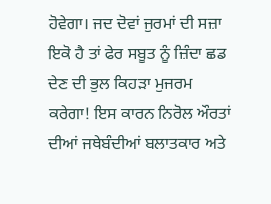ਹੋਵੇਗਾ। ਜਦ ਦੋਵਾਂ ਜੁਰਮਾਂ ਦੀ ਸਜ਼ਾ ਇਕੋ ਹੈ ਤਾਂ ਫੇਰ ਸਬੂਤ ਨੂੰ ਜ਼ਿੰਦਾ ਛਡ ਦੇਣ ਦੀ ਭੁਲ ਕਿਹੜਾ ਮੁਜਰਮ ਕਰੇਗਾ! ਇਸ ਕਾਰਨ ਨਿਰੋਲ ਔਰਤਾਂ ਦੀਆਂ ਜਥੇਬੰਦੀਆਂ ਬਲਾਤਕਾਰ ਅਤੇ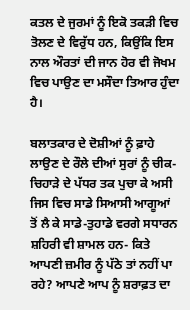ਕਤਲ ਦੇ ਜੁਰਮਾਂ ਨੂੰ ਇਕੋ ਤਕੜੀ ਵਿਚ ਤੋਲਣ ਦੇ ਵਿਰੁੱਧ ਹਨ, ਕਿਉਂਕਿ ਇਸ ਨਾਲ ਔਰਤਾਂ ਦੀ ਜਾਨ ਹੋਰ ਵੀ ਜੋਖਮ ਵਿਚ ਪਾਉਣ ਦਾ ਮਸੌਦਾ ਤਿਆਰ ਹੁੰਦਾ ਹੈ।

ਬਲਾਤਕਾਰ ਦੇ ਦੋਸ਼ੀਆਂ ਨੂੰ ਫ਼ਾਹੇ ਲਾਉਣ ਦੇ ਰੌਲੇ ਦੀਆਂ ਸੁਰਾਂ ਨੂੰ ਚੀਕ-ਚਿਹਾੜੇ ਦੇ ਪੱਧਰ ਤਕ ਪੁਚਾ ਕੇ ਅਸੀ  ਜਿਸ ਵਿਚ ਸਾਡੇ ਸਿਆਸੀ ਆਗੂਆਂ ਤੋਂ ਲੈ ਕੇ ਸਾਡੇ-ਤੁਹਾਡੇ ਵਰਗੇ ਸਧਾਰਨ ਸ਼ਹਿਰੀ ਵੀ ਸ਼ਾਮਲ ਹਨ- ਕਿਤੇ ਆਪਣੀ ਜ਼ਮੀਰ ਨੂੰ ਪੱਠੇ ਤਾਂ ਨਹੀਂ ਪਾ ਰਹੇ? ਆਪਣੇ ਆਪ ਨੂੰ ਸ਼ਰਾਫ਼ਤ ਦਾ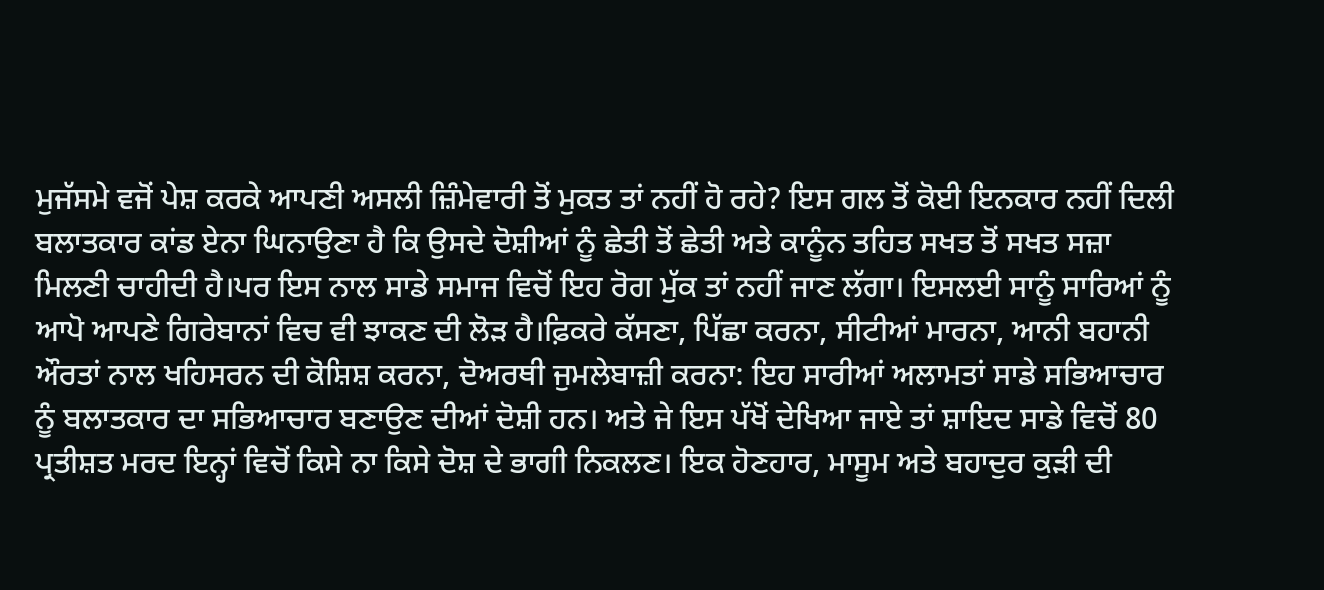ਮੁਜੱਸਮੇ ਵਜੋਂ ਪੇਸ਼ ਕਰਕੇ ਆਪਣੀ ਅਸਲੀ ਜ਼ਿੰਮੇਵਾਰੀ ਤੋਂ ਮੁਕਤ ਤਾਂ ਨਹੀਂ ਹੋ ਰਹੇ? ਇਸ ਗਲ ਤੋਂ ਕੋਈ ਇਨਕਾਰ ਨਹੀਂ ਦਿਲੀ ਬਲਾਤਕਾਰ ਕਾਂਡ ਏਨਾ ਘਿਨਾਉਣਾ ਹੈ ਕਿ ਉਸਦੇ ਦੋਸ਼ੀਆਂ ਨੂੰ ਛੇਤੀ ਤੋਂ ਛੇਤੀ ਅਤੇ ਕਾਨੂੰਨ ਤਹਿਤ ਸਖਤ ਤੋਂ ਸਖਤ ਸਜ਼ਾ ਮਿਲਣੀ ਚਾਹੀਦੀ ਹੈ।ਪਰ ਇਸ ਨਾਲ ਸਾਡੇ ਸਮਾਜ ਵਿਚੋਂ ਇਹ ਰੋਗ ਮੁੱਕ ਤਾਂ ਨਹੀਂ ਜਾਣ ਲੱਗਾ। ਇਸਲਈ ਸਾਨੂੰ ਸਾਰਿਆਂ ਨੂੰ ਆਪੋ ਆਪਣੇ ਗਿਰੇਬਾਨਾਂ ਵਿਚ ਵੀ ਝਾਕਣ ਦੀ ਲੋੜ ਹੈ।ਫ਼ਿਕਰੇ ਕੱਸਣਾ, ਪਿੱਛਾ ਕਰਨਾ, ਸੀਟੀਆਂ ਮਾਰਨਾ, ਆਨੀ ਬਹਾਨੀ ਔਰਤਾਂ ਨਾਲ ਖਹਿਸਰਨ ਦੀ ਕੋਸ਼ਿਸ਼ ਕਰਨਾ, ਦੋਅਰਥੀ ਜੁਮਲੇਬਾਜ਼ੀ ਕਰਨਾ: ਇਹ ਸਾਰੀਆਂ ਅਲਾਮਤਾਂ ਸਾਡੇ ਸਭਿਆਚਾਰ ਨੂੰ ਬਲਾਤਕਾਰ ਦਾ ਸਭਿਆਚਾਰ ਬਣਾਉਣ ਦੀਆਂ ਦੋਸ਼ੀ ਹਨ। ਅਤੇ ਜੇ ਇਸ ਪੱਖੋਂ ਦੇਖਿਆ ਜਾਏ ਤਾਂ ਸ਼ਾਇਦ ਸਾਡੇ ਵਿਚੋਂ 80 ਪ੍ਰਤੀਸ਼ਤ ਮਰਦ ਇਨ੍ਹਾਂ ਵਿਚੋਂ ਕਿਸੇ ਨਾ ਕਿਸੇ ਦੋਸ਼ ਦੇ ਭਾਗੀ ਨਿਕਲਣ। ਇਕ ਹੋਣਹਾਰ, ਮਾਸੂਮ ਅਤੇ ਬਹਾਦੁਰ ਕੁੜੀ ਦੀ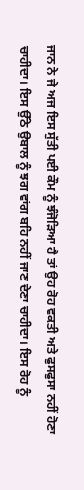ਜਾਨ ਨੇ ਜੇ ਅਜ ਇਸ ਸੁੱਤੀ ਪਈ ਕੌਮ ਨੂੰ ਝੰਜੋੜਿਆ ਹੈ ਤਾਂ ਉਹ ਰੋਹ ਵਕਤੀ ਅਤੇ ਫੁਸਫੁਸਾ ਨਹੀਂ ਹੋਣਾ ਚਾਹੀਦਾ। ਇਸ ਉੱਠੇ ਉਬਾਲ ਨੂੰ ਝਗ ਵਾਂਗ ਬਹਿ ਨਹੀਂ ਜਾਣ ਦੇਣਾ ਚਾਹੀਦਾ। ਇਸ ਰੋਹ ਨੂੰ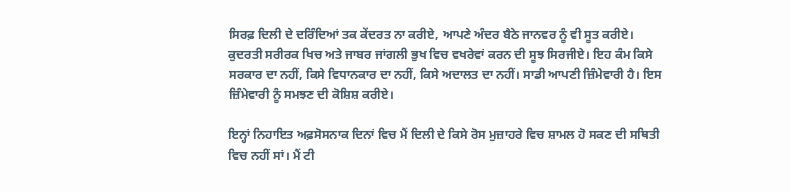ਸਿਰਫ਼ ਦਿਲੀ ਦੇ ਦਰਿੰਦਿਆਂ ਤਕ ਕੇਂਦਰਤ ਨਾ ਕਰੀਏ, ਆਪਣੇ ਅੰਦਰ ਬੈਠੇ ਜਾਨਵਰ ਨੂੰ ਵੀ ਸੂਤ ਕਰੀਏ। ਕੁਦਰਤੀ ਸਰੀਰਕ ਖਿਚ ਅਤੇ ਜਾਬਰ ਜਾਂਗਲੀ ਭੁਖ ਵਿਚ ਵਖਰੇਵਾਂ ਕਰਨ ਦੀ ਸੂਝ ਸਿਰਜੀਏ। ਇਹ ਕੰਮ ਕਿਸੇ ਸਰਕਾਰ ਦਾ ਨਹੀਂ, ਕਿਸੇ ਵਿਧਾਨਕਾਰ ਦਾ ਨਹੀਂ, ਕਿਸੇ ਅਦਾਲਤ ਦਾ ਨਹੀਂ। ਸਾਡੀ ਆਪਣੀ ਜ਼ਿੰਮੇਵਾਰੀ ਹੈ। ਇਸ ਜ਼ਿੰਮੇਵਾਰੀ ਨੂੰ ਸਮਝਣ ਦੀ ਕੋਸ਼ਿਸ਼ ਕਰੀਏ।

ਇਨ੍ਹਾਂ ਨਿਹਾਇਤ ਅਫ਼ਸੋਸਨਾਕ ਦਿਨਾਂ ਵਿਚ ਮੈਂ ਦਿਲੀ ਦੇ ਕਿਸੇ ਰੋਸ ਮੁਜ਼ਾਹਰੇ ਵਿਚ ਸ਼ਾਮਲ ਹੋ ਸਕਣ ਦੀ ਸਥਿਤੀ ਵਿਚ ਨਹੀਂ ਸਾਂ। ਮੈਂ ਟੀ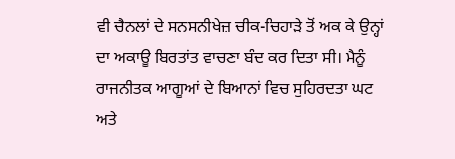ਵੀ ਚੈਨਲਾਂ ਦੇ ਸਨਸਨੀਖੇਜ਼ ਚੀਕ-ਚਿਹਾੜੇ ਤੋਂ ਅਕ ਕੇ ਉਨ੍ਹਾਂ ਦਾ ਅਕਾਊ ਬਿਰਤਾਂਤ ਵਾਚਣਾ ਬੰਦ ਕਰ ਦਿਤਾ ਸੀ। ਮੈਨੂੰ ਰਾਜਨੀਤਕ ਆਗੂਆਂ ਦੇ ਬਿਆਨਾਂ ਵਿਚ ਸੁਹਿਰਦਤਾ ਘਟ ਅਤੇ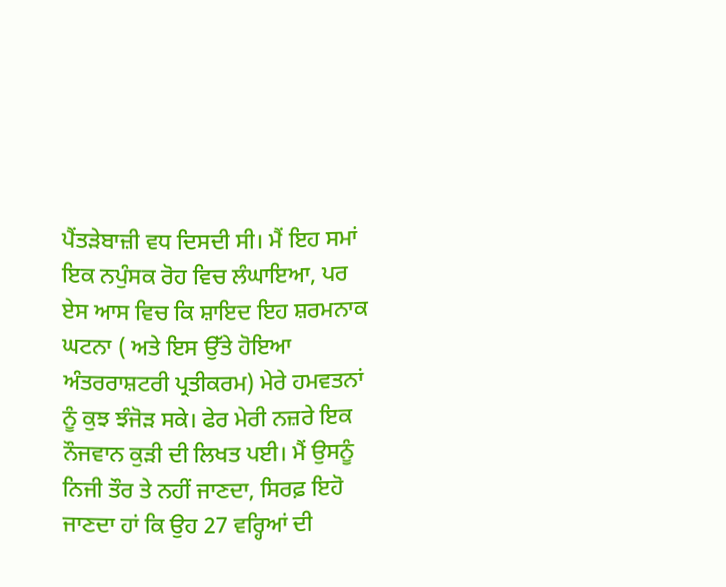ਪੈਂਤੜੇਬਾਜ਼ੀ ਵਧ ਦਿਸਦੀ ਸੀ। ਮੈਂ ਇਹ ਸਮਾਂ ਇਕ ਨਪੁੰਸਕ ਰੋਹ ਵਿਚ ਲੰਘਾਇਆ, ਪਰ ਏਸ ਆਸ ਵਿਚ ਕਿ ਸ਼ਾਇਦ ਇਹ ਸ਼ਰਮਨਾਕ ਘਟਨਾ ( ਅਤੇ ਇਸ ਉੱਤੇ ਹੋਇਆ ਅੰਤਰਰਾਸ਼ਟਰੀ ਪ੍ਰਤੀਕਰਮ) ਮੇਰੇ ਹਮਵਤਨਾਂ ਨੂੰ ਕੁਝ ਝੰਜੋੜ ਸਕੇ। ਫੇਰ ਮੇਰੀ ਨਜ਼ਰੇ ਇਕ ਨੌਜਵਾਨ ਕੁੜੀ ਦੀ ਲਿਖਤ ਪਈ। ਮੈਂ ਉਸਨੂੰ ਨਿਜੀ ਤੌਰ ਤੇ ਨਹੀਂ ਜਾਣਦਾ, ਸਿਰਫ਼ ਇਹੋ ਜਾਣਦਾ ਹਾਂ ਕਿ ਉਹ 27 ਵਰ੍ਹਿਆਂ ਦੀ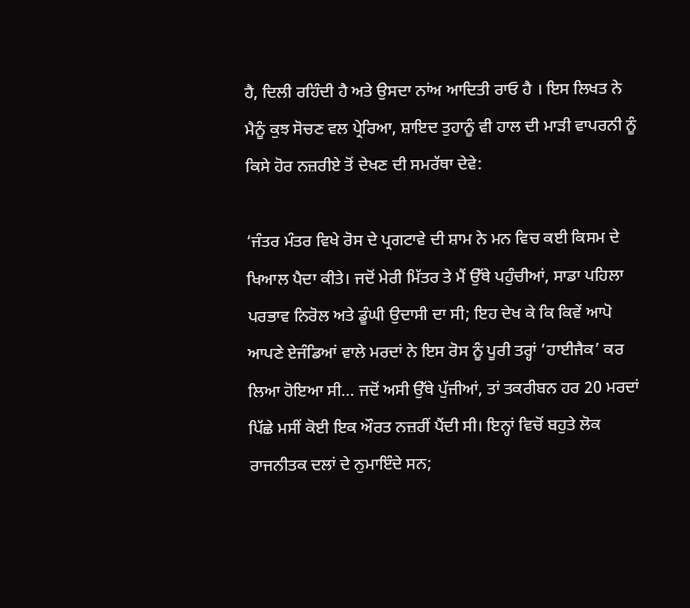ਹੈ, ਦਿਲੀ ਰਹਿੰਦੀ ਹੈ ਅਤੇ ਉਸਦਾ ਨਾਂਅ ਆਦਿਤੀ ਰਾਓ ਹੈ । ਇਸ ਲਿਖਤ ਨੇ ਮੈਨੂੰ ਕੁਝ ਸੋਚਣ ਵਲ ਪ੍ਰੇਰਿਆ, ਸ਼ਾਇਦ ਤੁਹਾਨੂੰ ਵੀ ਹਾਲ ਦੀ ਮਾੜੀ ਵਾਪਰਨੀ ਨੂੰ ਕਿਸੇ ਹੋਰ ਨਜ਼ਰੀਏ ਤੋਂ ਦੇਖਣ ਦੀ ਸਮਰੱਥਾ ਦੇਵੇ:

‘ਜੰਤਰ ਮੰਤਰ ਵਿਖੇ ਰੋਸ ਦੇ ਪ੍ਰਗਟਾਵੇ ਦੀ ਸ਼ਾਮ ਨੇ ਮਨ ਵਿਚ ਕਈ ਕਿਸਮ ਦੇ ਖਿਆਲ ਪੈਦਾ ਕੀਤੇ। ਜਦੋਂ ਮੇਰੀ ਮਿੱਤਰ ਤੇ ਮੈਂ ਉੱਥੇ ਪਹੁੰਚੀਆਂ, ਸਾਡਾ ਪਹਿਲਾ ਪਰਭਾਵ ਨਿਰੋਲ ਅਤੇ ਡੂੰਘੀ ਉਦਾਸੀ ਦਾ ਸੀ; ਇਹ ਦੇਖ ਕੇ ਕਿ ਕਿਵੇਂ ਆਪੋ ਆਪਣੇ ਏਜੰਡਿਆਂ ਵਾਲੇ ਮਰਦਾਂ ਨੇ ਇਸ ਰੋਸ ਨੂੰ ਪੂਰੀ ਤਰ੍ਹਾਂ ‘ਹਾਈਜੈਕ’ ਕਰ ਲਿਆ ਹੋਇਆ ਸੀ… ਜਦੋਂ ਅਸੀ ਉੱਥੇ ਪੁੱਜੀਆਂ, ਤਾਂ ਤਕਰੀਬਨ ਹਰ 20 ਮਰਦਾਂ ਪਿੱਛੇ ਮਸੀਂ ਕੋਈ ਇਕ ਔਰਤ ਨਜ਼ਰੀਂ ਪੈਂਦੀ ਸੀ। ਇਨ੍ਹਾਂ ਵਿਚੋਂ ਬਹੁਤੇ ਲੋਕ ਰਾਜਨੀਤਕ ਦਲਾਂ ਦੇ ਨੁਮਾਇੰਦੇ ਸਨ;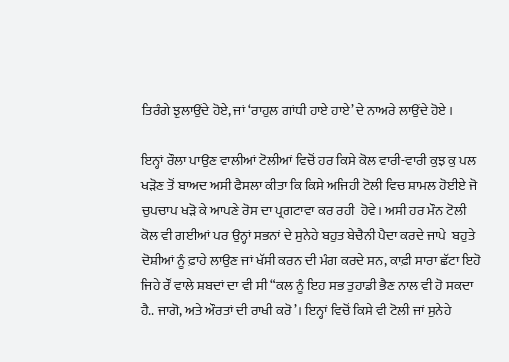ਤਿਰੰਗੇ ਝੁਲਾਉਂਦੇ ਹੋਏ, ਜਾਂ ‘ਰਾਹੁਲ ਗਾਂਧੀ ਹਾਏ ਹਾਏ’ ਦੇ ਨਾਅਰੇ ਲਾਉਂਦੇ ਹੋਏ ।

ਇਨ੍ਹਾਂ ਰੌਲਾ ਪਾਉਣ ਵਾਲੀਆਂ ਟੋਲੀਆਂ ਵਿਚੋਂ ਹਰ ਕਿਸੇ ਕੋਲ ਵਾਰੀ-ਵਾਰੀ ਕੁਝ ਕੁ ਪਲ ਖੜੋਣ ਤੋਂ ਬਾਅਦ ਅਸੀ ਫੈਸਲਾ ਕੀਤਾ ਕਿ ਕਿਸੇ ਅਜਿਹੀ ਟੋਲੀ ਵਿਚ ਸ਼ਾਮਲ ਹੋਈਏ ਜੋ ਚੁਪਚਾਪ ਖੜੋ ਕੇ ਆਪਣੇ ਰੋਸ ਦਾ ਪ੍ਰਗਟਾਵਾ ਕਰ ਰਹੀ  ਹੋਵੇ। ਅਸੀ ਹਰ ਮੌਨ ਟੋਲੀ ਕੋਲ ਵੀ ਗਈਆਂ ਪਰ ਉਨ੍ਹਾਂ ਸਭਨਾਂ ਦੇ ਸੁਨੇਹੇ ਬਹੁਤ ਬੇਚੈਨੀ ਪੈਦਾ ਕਰਦੇ ਜਾਪੇ  ਬਹੁਤੇ ਦੋਸ਼ੀਆਂ ਨੂੰ ਫ਼ਾਹੇ ਲਾਉਣ ਜਾਂ ਖੱਸੀ ਕਰਨ ਦੀ ਮੰਗ ਕਰਦੇ ਸਨ, ਕਾਫ਼ੀ ਸਾਰਾ ਛੱਟਾ ਇਹੋ ਜਿਹੇ ਰੌਂ ਵਾਲੇ ਸ਼ਬਦਾਂ ਦਾ ਵੀ ਸੀ “ਕਲ ਨੂੰ ਇਹ ਸਭ ਤੁਹਾਡੀ ਭੈਣ ਨਾਲ ਵੀ ਹੋ ਸਕਦਾ ਹੈ.. ਜਾਗੋ, ਅਤੇ ਔਰਤਾਂ ਦੀ ਰਾਖੀ ਕਰੋ’। ਇਨ੍ਹਾਂ ਵਿਚੋਂ ਕਿਸੇ ਵੀ ਟੋਲੀ ਜਾਂ ਸੁਨੇਹੇ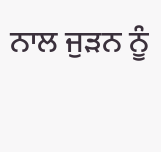ਨਾਲ ਜੁੜਨ ਨੂੰ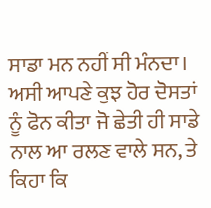ਸਾਡਾ ਮਨ ਨਹੀਂ ਸੀ ਮੰਨਦਾ। ਅਸੀ ਆਪਣੇ ਕੁਝ ਹੋਰ ਦੋਸਤਾਂ ਨੂੰ ਫੋਨ ਕੀਤਾ ਜੋ ਛੇਤੀ ਹੀ ਸਾਡੇ ਨਾਲ ਆ ਰਲਣ ਵਾਲੇ ਸਨ, ਤੇ ਕਿਹਾ ਕਿ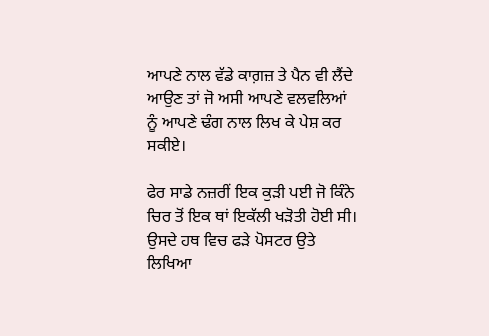ਆਪਣੇ ਨਾਲ ਵੱਡੇ ਕਾਗ਼ਜ਼ ਤੇ ਪੈਨ ਵੀ ਲੈਂਦੇ ਆਉਣ ਤਾਂ ਜੋ ਅਸੀ ਆਪਣੇ ਵਲਵਲਿਆਂ ਨੂੰ ਆਪਣੇ ਢੰਗ ਨਾਲ ਲਿਖ ਕੇ ਪੇਸ਼ ਕਰ ਸਕੀਏ।

ਫੇਰ ਸਾਡੇ ਨਜ਼ਰੀਂ ਇਕ ਕੁੜੀ ਪਈ ਜੋ ਕਿੰਨੇ ਚਿਰ ਤੋਂ ਇਕ ਥਾਂ ਇਕੱਲੀ ਖੜੋਤੀ ਹੋਈ ਸੀ। ਉਸਦੇ ਹਥ ਵਿਚ ਫੜੇ ਪੋਸਟਰ ਉਤੇ ਲਿਖਿਆ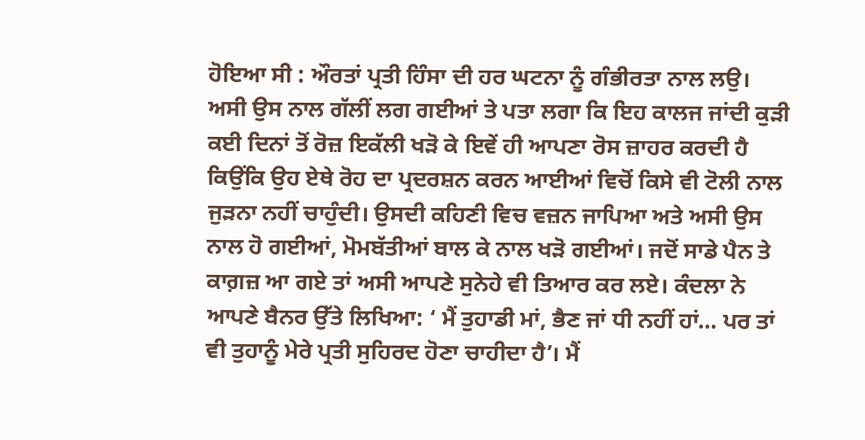ਹੋਇਆ ਸੀ : ਔਰਤਾਂ ਪ੍ਰਤੀ ਹਿੰਸਾ ਦੀ ਹਰ ਘਟਨਾ ਨੂੰ ਗੰਭੀਰਤਾ ਨਾਲ ਲਉ। ਅਸੀ ਉਸ ਨਾਲ ਗੱਲੀਂ ਲਗ ਗਈਆਂ ਤੇ ਪਤਾ ਲਗਾ ਕਿ ਇਹ ਕਾਲਜ ਜਾਂਦੀ ਕੁੜੀ ਕਈ ਦਿਨਾਂ ਤੋਂ ਰੋਜ਼ ਇਕੱਲੀ ਖੜੋ ਕੇ ਇਵੇਂ ਹੀ ਆਪਣਾ ਰੋਸ ਜ਼ਾਹਰ ਕਰਦੀ ਹੈ ਕਿਉਂਕਿ ਉਹ ਏਥੇ ਰੋਹ ਦਾ ਪ੍ਰਦਰਸ਼ਨ ਕਰਨ ਆਈਆਂ ਵਿਚੋਂ ਕਿਸੇ ਵੀ ਟੋਲੀ ਨਾਲ ਜੁੜਨਾ ਨਹੀਂ ਚਾਹੁੰਦੀ। ਉਸਦੀ ਕਹਿਣੀ ਵਿਚ ਵਜ਼ਨ ਜਾਪਿਆ ਅਤੇ ਅਸੀ ਉਸ ਨਾਲ ਹੋ ਗਈਆਂ, ਮੋਮਬੱਤੀਆਂ ਬਾਲ ਕੇ ਨਾਲ ਖੜੋ ਗਈਆਂ। ਜਦੋਂ ਸਾਡੇ ਪੈਨ ਤੇ ਕਾਗ਼ਜ਼ ਆ ਗਏ ਤਾਂ ਅਸੀ ਆਪਣੇ ਸੁਨੇਹੇ ਵੀ ਤਿਆਰ ਕਰ ਲਏ। ਕੰਦਲਾ ਨੇ ਆਪਣੇ ਬੈਨਰ ਉੱਤੇ ਲਿਖਿਆ: ‘ ਮੈਂ ਤੁਹਾਡੀ ਮਾਂ, ਭੈਣ ਜਾਂ ਧੀ ਨਹੀਂ ਹਾਂ… ਪਰ ਤਾਂ ਵੀ ਤੁਹਾਨੂੰ ਮੇਰੇ ਪ੍ਰਤੀ ਸੁਹਿਰਦ ਹੋਣਾ ਚਾਹੀਦਾ ਹੈ’। ਮੈਂ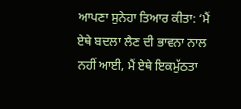ਆਪਣਾ ਸੁਨੇਹਾ ਤਿਆਰ ਕੀਤਾ: ‘ਮੈਂ ਏਥੇ ਬਦਲਾ ਲੈਣ ਦੀ ਭਾਵਨਾ ਨਾਲ ਨਹੀਂ ਆਈ, ਮੈਂ ਏਥੇ ਇਕਮੁੱਠਤਾ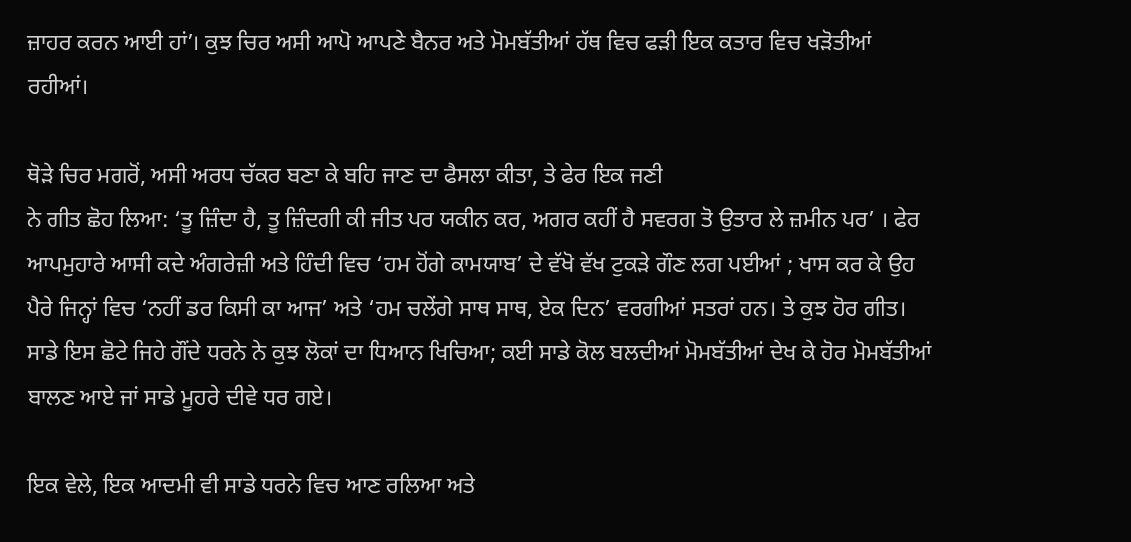ਜ਼ਾਹਰ ਕਰਨ ਆਈ ਹਾਂ’। ਕੁਝ ਚਿਰ ਅਸੀ ਆਪੋ ਆਪਣੇ ਬੈਨਰ ਅਤੇ ਮੋਮਬੱਤੀਆਂ ਹੱਥ ਵਿਚ ਫੜੀ ਇਕ ਕਤਾਰ ਵਿਚ ਖੜੋਤੀਆਂ ਰਹੀਆਂ।

ਥੋੜੇ ਚਿਰ ਮਗਰੋਂ, ਅਸੀ ਅਰਧ ਚੱਕਰ ਬਣਾ ਕੇ ਬਹਿ ਜਾਣ ਦਾ ਫੈਸਲਾ ਕੀਤਾ, ਤੇ ਫੇਰ ਇਕ ਜਣੀ
ਨੇ ਗੀਤ ਛੋਹ ਲਿਆ: ‘ਤੂ ਜ਼ਿੰਦਾ ਹੈ, ਤੂ ਜ਼ਿੰਦਗੀ ਕੀ ਜੀਤ ਪਰ ਯਕੀਨ ਕਰ, ਅਗਰ ਕਹੀਂ ਹੈ ਸਵਰਗ ਤੋ ਉਤਾਰ ਲੇ ਜ਼ਮੀਨ ਪਰ’ । ਫੇਰ ਆਪਮੁਹਾਰੇ ਆਸੀ ਕਦੇ ਅੰਗਰੇਜ਼ੀ ਅਤੇ ਹਿੰਦੀ ਵਿਚ ‘ਹਮ ਹੋਂਗੇ ਕਾਮਯਾਬ’ ਦੇ ਵੱਖੋ ਵੱਖ ਟੁਕੜੇ ਗੌਣ ਲਗ ਪਈਆਂ ; ਖਾਸ ਕਰ ਕੇ ਉਹ ਪੈਰੇ ਜਿਨ੍ਹਾਂ ਵਿਚ ‘ਨਹੀਂ ਡਰ ਕਿਸੀ ਕਾ ਆਜ’ ਅਤੇ ‘ਹਮ ਚਲੇਂਗੇ ਸਾਥ ਸਾਥ, ਏਕ ਦਿਨ’ ਵਰਗੀਆਂ ਸਤਰਾਂ ਹਨ। ਤੇ ਕੁਝ ਹੋਰ ਗੀਤ। ਸਾਡੇ ਇਸ ਛੋਟੇ ਜਿਹੇ ਗੌਂਦੇ ਧਰਨੇ ਨੇ ਕੁਝ ਲੋਕਾਂ ਦਾ ਧਿਆਨ ਖਿਚਿਆ; ਕਈ ਸਾਡੇ ਕੋਲ ਬਲਦੀਆਂ ਮੋਮਬੱਤੀਆਂ ਦੇਖ ਕੇ ਹੋਰ ਮੋਮਬੱਤੀਆਂ ਬਾਲਣ ਆਏ ਜਾਂ ਸਾਡੇ ਮੂਹਰੇ ਦੀਵੇ ਧਰ ਗਏ।

ਇਕ ਵੇਲੇ, ਇਕ ਆਦਮੀ ਵੀ ਸਾਡੇ ਧਰਨੇ ਵਿਚ ਆਣ ਰਲਿਆ ਅਤੇ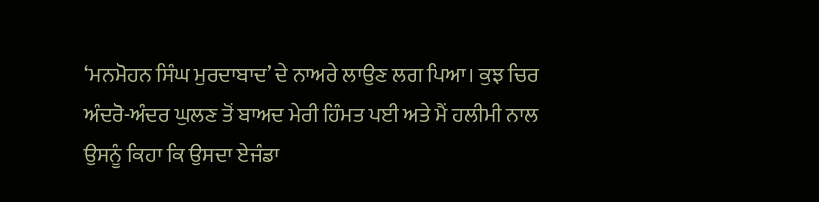‘ਮਨਮੋਹਨ ਸਿੰਘ ਮੁਰਦਾਬਾਦ’ ਦੇ ਨਾਅਰੇ ਲਾਉਣ ਲਗ ਪਿਆ। ਕੁਝ ਚਿਰ ਅੰਦਰੋ-ਅੰਦਰ ਘੁਲਣ ਤੋਂ ਬਾਅਦ ਮੇਰੀ ਹਿੰਮਤ ਪਈ ਅਤੇ ਮੈਂ ਹਲੀਮੀ ਨਾਲ ਉਸਨੂੰ ਕਿਹਾ ਕਿ ਉਸਦਾ ਏਜੰਡਾ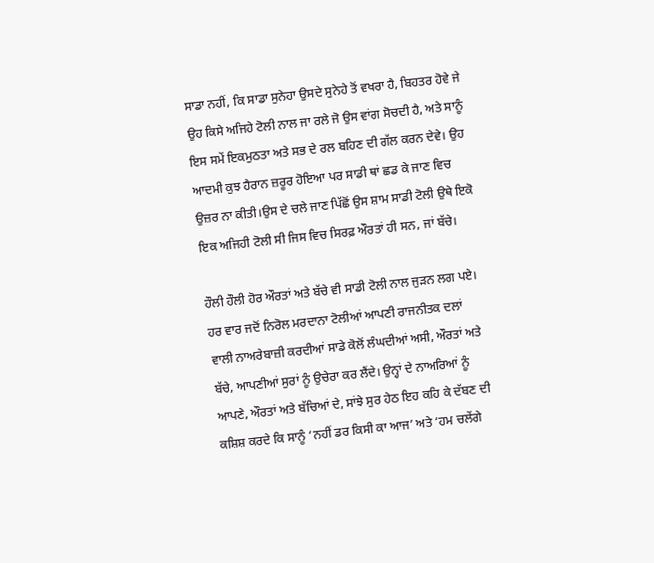ਸਾਡਾ ਨਹੀਂ, ਕਿ ਸਾਡਾ ਸੁਨੇਹਾ ਉਸਦੇ ਸੁਨੇਹੇ ਤੋਂ ਵਖਰਾ ਹੈ, ਬਿਹਤਰ ਹੋਵੇ ਜੇ ਉਹ ਕਿਸੇ ਅਜਿਹੇ ਟੋਲੀ ਨਾਲ ਜਾ ਰਲੇ ਜੋ ਉਸ ਵਾਂਗ ਸੋਚਦੀ ਹੈ, ਅਤੇ ਸਾਨੂੰ ਇਸ ਸਮੇਂ ਇਕਮੁਠਤਾ ਅਤੇ ਸਭ ਦੇ ਰਲ ਬਹਿਣ ਦੀ ਗੱਲ ਕਰਨ ਦੇਵੇ। ਉਹ ਆਦਮੀ ਕੁਝ ਹੈਰਾਨ ਜ਼ਰੂਰ ਹੋਇਆ ਪਰ ਸਾਡੀ ਥਾਂ ਛਡ ਕੇ ਜਾਣ ਵਿਚ ਉਜ਼ਰ ਨਾ ਕੀਤੀ।ਉਸ ਦੇ ਚਲੇ ਜਾਣ ਪਿੱਛੋਂ ਉਸ ਸ਼ਾਮ ਸਾਡੀ ਟੋਲੀ ਉਥੇ ਇਕੋ ਇਕ ਅਜਿਹੀ ਟੋਲੀ ਸੀ ਜਿਸ ਵਿਚ ਸਿਰਫ਼ ਔਰਤਾਂ ਹੀ ਸਨ, ਜਾਂ ਬੱਚੇ।

ਹੌਲੀ ਹੌਲੀ ਹੋਰ ਔਰਤਾਂ ਅਤੇ ਬੱਚੇ ਵੀ ਸਾਡੀ ਟੋਲੀ ਨਾਲ ਜੁੜਨ ਲਗ ਪਏ। ਹਰ ਵਾਰ ਜਦੋਂ ਨਿਰੋਲ ਮਰਦਾਨਾ ਟੋਲੀਆਂ ਆਪਣੀ ਰਾਜਨੀਤਕ ਦਲਾਂ ਵਾਲੀ ਨਾਅਰੇਬਾਜ਼ੀ ਕਰਦੀਆਂ ਸਾਡੇ ਕੋਲੋਂ ਲੰਘਦੀਆਂ ਅਸੀ, ਔਰਤਾਂ ਅਤੇ ਬੱਚੇ, ਆਪਣੀਆਂ ਸੁਰਾਂ ਨੂੰ ਉਚੇਰਾ ਕਰ ਲੈਂਦੇ। ਉਨ੍ਹਾਂ ਦੇ ਨਾਅਰਿਆਂ ਨੂੰ ਆਪਣੇ, ਔਰਤਾਂ ਅਤੇ ਬੱਚਿਆਂ ਦੇ, ਸਾਂਝੇ ਸੁਰ ਹੇਠ ਇਹ ਕਹਿ ਕੇ ਦੱਬਣ ਦੀ ਕਸ਼ਿਸ਼ ਕਰਦੇ ਕਿ ਸਾਨੂੰ ‘ਨਹੀਂ ਡਰ ਕਿਸੀ ਕਾ ਆਜ’ ਅਤੇ ‘ਹਮ ਚਲੇਂਗੇ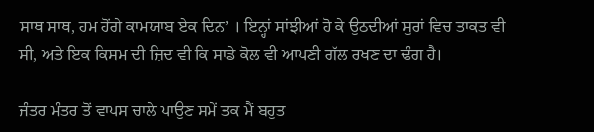ਸਾਥ ਸਾਥ, ਹਮ ਹੋਂਗੇ ਕਾਮਯਾਬ ਏਕ ਦਿਨ’ । ਇਨ੍ਹਾਂ ਸਾਂਝੀਆਂ ਹੋ ਕੇ ਉਠਦੀਆਂ ਸੁਰਾਂ ਵਿਚ ਤਾਕਤ ਵੀ ਸੀ, ਅਤੇ ਇਕ ਕਿਸਮ ਦੀ ਜ਼ਿਦ ਵੀ ਕਿ ਸਾਡੇ ਕੋਲ ਵੀ ਆਪਣੀ ਗੱਲ ਰਖਣ ਦਾ ਢੰਗ ਹੈ।

ਜੰਤਰ ਮੰਤਰ ਤੋਂ ਵਾਪਸ ਚਾਲੇ ਪਾਉਣ ਸਮੇਂ ਤਕ ਮੈਂ ਬਹੁਤ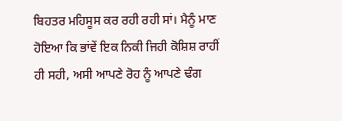ਬਿਹਤਰ ਮਹਿਸੂਸ ਕਰ ਰਹੀ ਰਹੀ ਸਾਂ। ਮੈਨੂੰ ਮਾਣ ਹੋਇਆ ਕਿ ਭਾਂਵੇਂ ਇਕ ਨਿਕੀ ਜਿਹੀ ਕੋਸ਼ਿਸ਼ ਰਾਹੀਂ ਹੀ ਸਹੀ, ਅਸੀ ਆਪਣੇ ਰੋਹ ਨੂੰ ਆਪਣੇ ਢੰਗ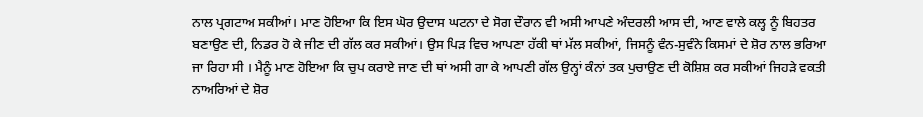ਨਾਲ ਪ੍ਰਗਟਾਅ ਸਕੀਆਂ। ਮਾਣ ਹੋਇਆ ਕਿ ਇਸ ਘੋਰ ਉਦਾਸ ਘਟਨਾ ਦੇ ਸੋਗ ਦੌਰਾਨ ਵੀ ਅਸੀ ਆਪਣੇ ਅੰਦਰਲੀ ਆਸ ਦੀ, ਆਣ ਵਾਲੇ ਕਲ੍ਹ ਨੂੰ ਬਿਹਤਰ ਬਣਾਉਣ ਦੀ, ਨਿਡਰ ਹੋ ਕੇ ਜੀਣ ਦੀ ਗੱਲ ਕਰ ਸਕੀਆਂ। ਉਸ ਪਿੜ ਵਿਚ ਆਪਣਾ ਹੱਕੀ ਥਾਂ ਮੱਲ ਸਕੀਆਂ, ਜਿਸਨੂੰ ਵੰਨ-ਸੁਵੰਨੇ ਕਿਸਮਾਂ ਦੇ ਸ਼ੋਰ ਨਾਲ ਭਰਿਆ ਜਾ ਰਿਹਾ ਸੀ । ਮੈਨੂੰ ਮਾਣ ਹੋਇਆ ਕਿ ਚੁਪ ਕਰਾਏ ਜਾਣ ਦੀ ਥਾਂ ਅਸੀ ਗਾ ਕੇ ਆਪਣੀ ਗੱਲ ਉਨ੍ਹਾਂ ਕੰਨਾਂ ਤਕ ਪੁਚਾਉਣ ਦੀ ਕੋਸ਼ਿਸ਼ ਕਰ ਸਕੀਆਂ ਜਿਹੜੇ ਵਕਤੀ ਨਾਅਰਿਆਂ ਦੇ ਸ਼ੋਰ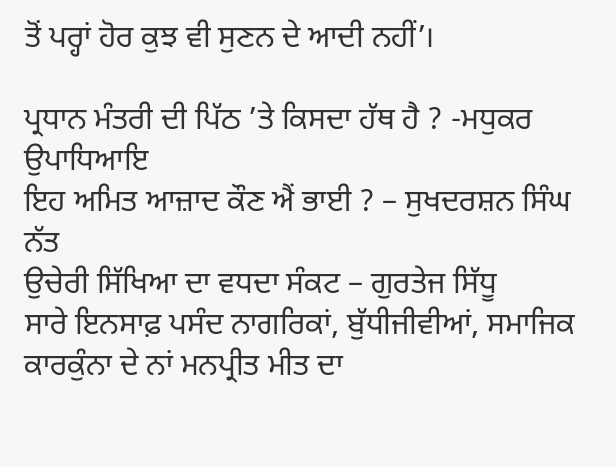ਤੋਂ ਪਰ੍ਹਾਂ ਹੋਰ ਕੁਝ ਵੀ ਸੁਣਨ ਦੇ ਆਦੀ ਨਹੀਂ’।

ਪ੍ਰਧਾਨ ਮੰਤਰੀ ਦੀ ਪਿੱਠ ’ਤੇ ਕਿਸਦਾ ਹੱਥ ਹੈ ? -ਮਧੁਕਰ ਉਪਾਧਿਆਇ
ਇਹ ਅਮਿਤ ਆਜ਼ਾਦ ਕੌਣ ਐਂ ਭਾਈ ? – ਸੁਖਦਰਸ਼ਨ ਸਿੰਘ ਨੱਤ
ਉਚੇਰੀ ਸਿੱਖਿਆ ਦਾ ਵਧਦਾ ਸੰਕਟ – ਗੁਰਤੇਜ ਸਿੱਧੂ
ਸਾਰੇ ਇਨਸਾਫ਼ ਪਸੰਦ ਨਾਗਰਿਕਾਂ, ਬੁੱਧੀਜੀਵੀਆਂ, ਸਮਾਜਿਕ ਕਾਰਕੁੰਨਾ ਦੇ ਨਾਂ ਮਨਪ੍ਰੀਤ ਮੀਤ ਦਾ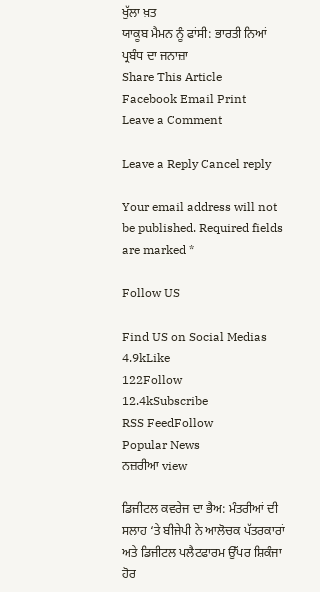ਖੁੱਲਾ ਖ਼ਤ
ਯਾਕੂਬ ਮੈਮਨ ਨੂੰ ਫਾਂਸੀ: ਭਾਰਤੀ ਨਿਆਂ ਪ੍ਰਬੰਧ ਦਾ ਜਨਾਜ਼ਾ
Share This Article
Facebook Email Print
Leave a Comment

Leave a Reply Cancel reply

Your email address will not be published. Required fields are marked *

Follow US

Find US on Social Medias
4.9kLike
122Follow
12.4kSubscribe
RSS FeedFollow
Popular News
ਨਜ਼ਰੀਆ view

ਡਿਜੀਟਲ ਕਵਰੇਜ ਦਾ ਭੈਅ: ਮੰਤਰੀਆਂ ਦੀ ਸਲਾਹ ‘ਤੇ ਬੀਜੇਪੀ ਨੇ ਆਲੋਚਕ ਪੱਤਰਕਾਰਾਂ ਅਤੇ ਡਿਜੀਟਲ ਪਲੈਟਫਾਰਮ ਉੱਪਰ ਸ਼ਿਕੰਜਾ ਹੋਰ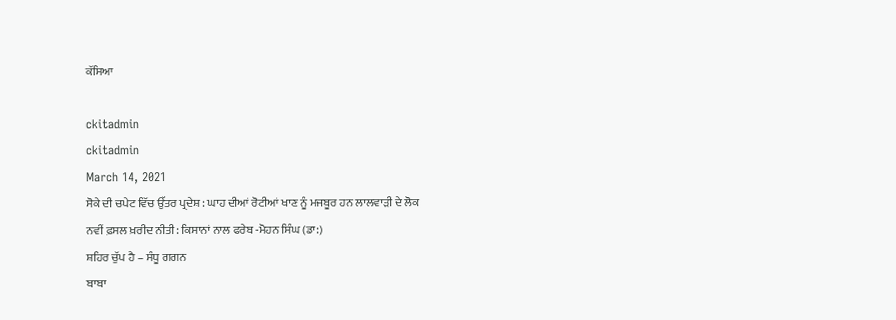ਕੱਸਿਆ

ckitadmin
ckitadmin
March 14, 2021
ਸੋਕੇ ਦੀ ਚਪੇਟ ਵਿੱਚ ਉੱਤਰ ਪ੍ਰਦੇਸ਼ : ਘਾਹ ਦੀਆਂ ਰੋਟੀਆਂ ਖਾਣ ਨੂੰ ਮਜਬੂਰ ਹਨ ਲਾਲਵਾੜੀ ਦੇ ਲੋਕ
ਨਵੀਂ ਫ਼ਸਲ ਖ਼ਰੀਦ ਨੀਤੀ: ਕਿਸਾਨਾਂ ਨਾਲ ਫਰੇਬ -ਮੋਹਨ ਸਿੰਘ (ਡਾ:)
ਸ਼ਹਿਰ ਚੁੱਪ ਹੈ – ਸੰਧੂ ਗਗਨ
ਬਾਬਾ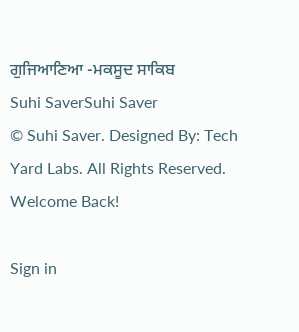ਗੁਜਿਆਣਿਆ -ਮਕਸੂਦ ਸਾਕਿਬ
Suhi SaverSuhi Saver
© Suhi Saver. Designed By: Tech Yard Labs. All Rights Reserved.
Welcome Back!

Sign in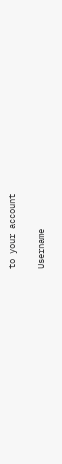to your account

Username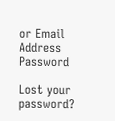or Email Address
Password

Lost your password?